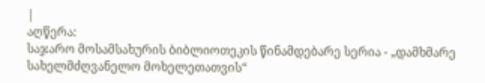|
აღწერა:
საჯარო მოსამსახურის ბიბლიოთეკის წინამდებარე სერია - „დამხმარე სახელმძღვანელო მოხელეთათვის“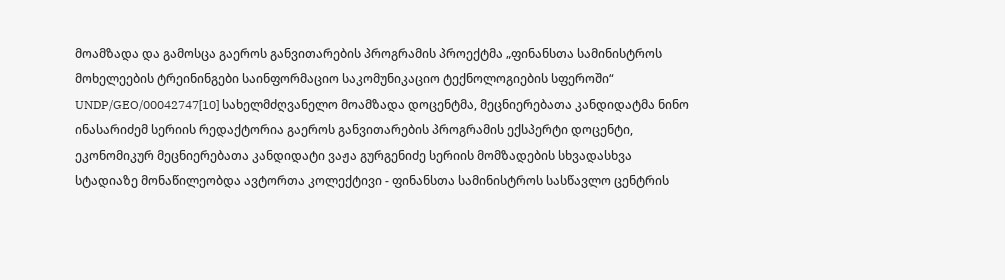მოამზადა და გამოსცა გაეროს განვითარების პროგრამის პროექტმა „ფინანსთა სამინისტროს მოხელეების ტრეინინგები საინფორმაციო საკომუნიკაციო ტექნოლოგიების სფეროში“ UNDP/GEO/00042747[10] სახელმძღვანელო მოამზადა დოცენტმა, მეცნიერებათა კანდიდატმა ნინო ინასარიძემ სერიის რედაქტორია გაეროს განვითარების პროგრამის ექსპერტი დოცენტი, ეკონომიკურ მეცნიერებათა კანდიდატი ვაჟა გურგენიძე სერიის მომზადების სხვადასხვა სტადიაზე მონაწილეობდა ავტორთა კოლექტივი - ფინანსთა სამინისტროს სასწავლო ცენტრის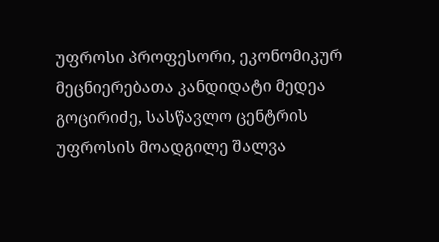უფროსი პროფესორი, ეკონომიკურ მეცნიერებათა კანდიდატი მედეა გოცირიძე, სასწავლო ცენტრის უფროსის მოადგილე შალვა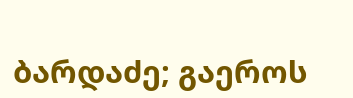ბარდაძე; გაეროს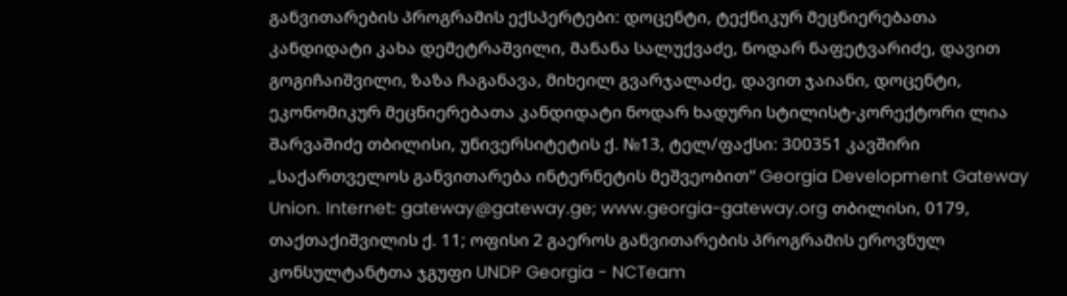განვითარების პროგრამის ექსპერტები: დოცენტი, ტექნიკურ მეცნიერებათა კანდიდატი კახა დემეტრაშვილი, მანანა სალუქვაძე, ნოდარ ნაფეტვარიძე, დავით გოგიჩაიშვილი, ზაზა ჩაგანავა, მიხეილ გვარჯალაძე, დავით ჯაიანი, დოცენტი, ეკონომიკურ მეცნიერებათა კანდიდატი ნოდარ ხადური სტილისტ-კორექტორი ლია შარვაშიძე თბილისი, უნივერსიტეტის ქ. №13, ტელ/ფაქსი: 300351 კავშირი „საქართველოს განვითარება ინტერნეტის მეშვეობით“ Georgia Development Gateway Union. Internet: gateway@gateway.ge; www.georgia-gateway.org თბილისი, 0179, თაქთაქიშვილის ქ. 11; ოფისი 2 გაეროს განვითარების პროგრამის ეროვნულ კონსულტანტთა ჯგუფი UNDP Georgia - NCTeam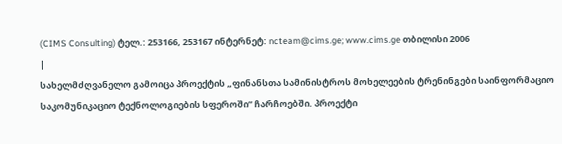(CIMS Consulting) ტელ.: 253166, 253167 ინტერნეტ: ncteam@cims.ge; www.cims.ge თბილისი 2006
|
სახელმძღვანელო გამოიცა პროექტის „ფინანსთა სამინისტროს მოხელეების ტრენინგები საინფორმაციო საკომუნიკაციო ტექნოლოგიების სფეროში” ჩარჩოებში. პროექტი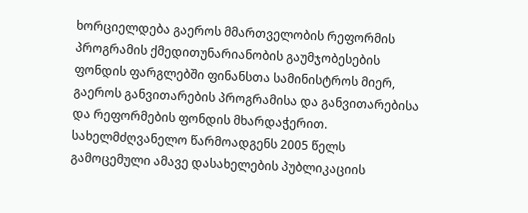ხორციელდება გაეროს მმართველობის რეფორმის პროგრამის ქმედითუნარიანობის გაუმჯობესების ფონდის ფარგლებში ფინანსთა სამინისტროს მიერ, გაეროს განვითარების პროგრამისა და განვითარებისა და რეფორმების ფონდის მხარდაჭერით.
სახელმძღვანელო წარმოადგენს 2005 წელს გამოცემული ამავე დასახელების პუბლიკაციის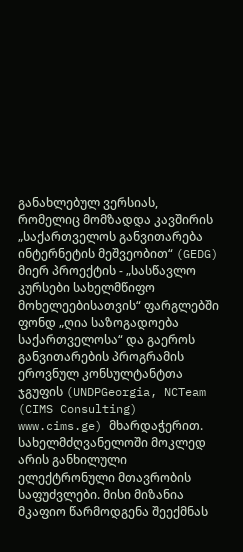განახლებულ ვერსიას, რომელიც მომზადდა კავშირის „საქართველოს განვითარება ინტერნეტის მეშვეობით“ (GEDG) მიერ პროექტის - „სასწავლო კურსები სახელმწიფო მოხელეებისათვის“ ფარგლებში ფონდ „ღია საზოგადოება საქართველოსა“ და გაეროს განვითარების პროგრამის ეროვნულ კონსულტანტთა ჯგუფის (UNDPGeorgia, NCTeam (CIMS Consulting) www.cims.ge) მხარდაჭერით.
სახელმძღვანელოში მოკლედ არის განხილული ელექტრონული მთავრობის საფუძვლები. მისი მიზანია მკაფიო წარმოდგენა შეექმნას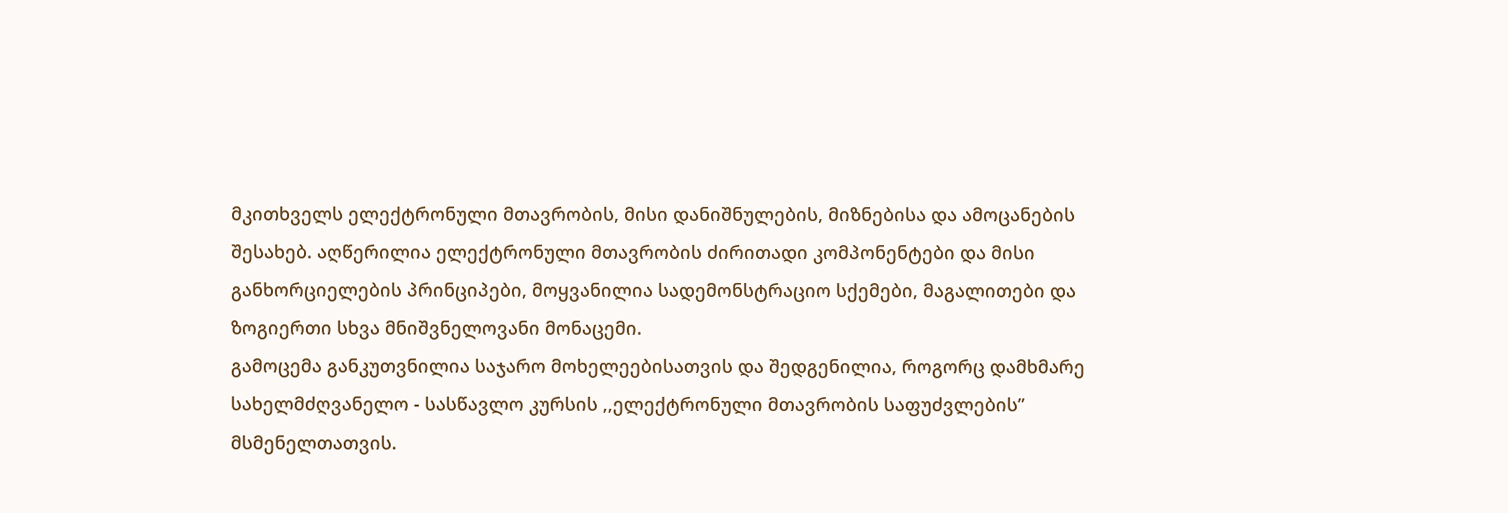მკითხველს ელექტრონული მთავრობის, მისი დანიშნულების, მიზნებისა და ამოცანების შესახებ. აღწერილია ელექტრონული მთავრობის ძირითადი კომპონენტები და მისი განხორციელების პრინციპები, მოყვანილია სადემონსტრაციო სქემები, მაგალითები და ზოგიერთი სხვა მნიშვნელოვანი მონაცემი.
გამოცემა განკუთვნილია საჯარო მოხელეებისათვის და შედგენილია, როგორც დამხმარე სახელმძღვანელო - სასწავლო კურსის ,,ელექტრონული მთავრობის საფუძვლების” მსმენელთათვის.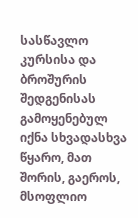სასწავლო კურსისა და ბროშურის შედგენისას გამოყენებულ იქნა სხვადასხვა წყარო, მათ შორის, გაეროს, მსოფლიო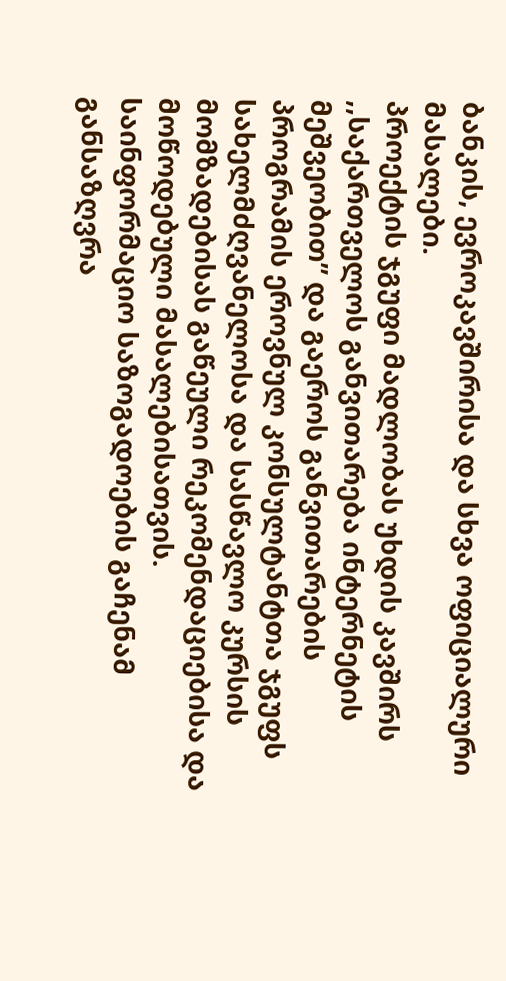ბანკის, ევროკავშირისა და სხვა ოფიციალური მასალები.
პროექტის ჯგუფი მადლობას უხდის კავშირს ,,საქართველოს განვითარება ინტერნეტის მეშვეობით” და გაეროს განვითარების პროგრამის ეროვნულ კონსულტანტთა ჯგუფს სახელმძღვანელოსა და სასწავლო კურსის მომზადებისას გაწეული რეკომენდაციებისა და მოწოდებული მასალებისათვის.
საინფორმაციო საზოგადოების გაჩენამ განსაზღვრა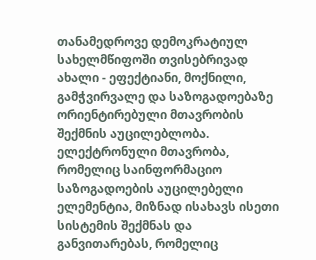თანამედროვე დემოკრატიულ სახელმწიფოში თვისებრივად ახალი - ეფექტიანი, მოქნილი, გამჭვირვალე და საზოგადოებაზე ორიენტირებული მთავრობის შექმნის აუცილებლობა.
ელექტრონული მთავრობა, რომელიც საინფორმაციო საზოგადოების აუცილებელი ელემენტია, მიზნად ისახავს ისეთი სისტემის შექმნას და განვითარებას, რომელიც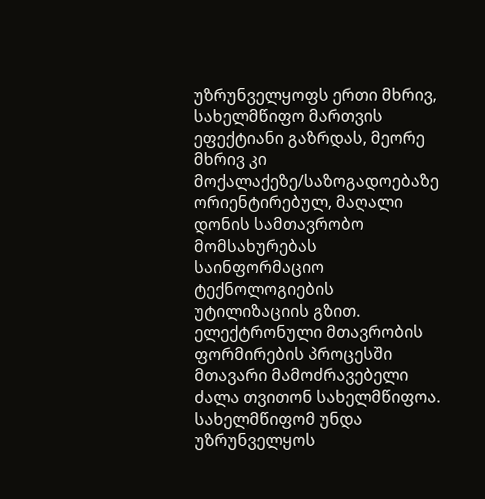უზრუნველყოფს ერთი მხრივ, სახელმწიფო მართვის ეფექტიანი გაზრდას, მეორე მხრივ კი მოქალაქეზე/საზოგადოებაზე ორიენტირებულ, მაღალი დონის სამთავრობო მომსახურებას საინფორმაციო ტექნოლოგიების უტილიზაციის გზით.
ელექტრონული მთავრობის ფორმირების პროცესში მთავარი მამოძრავებელი ძალა თვითონ სახელმწიფოა. სახელმწიფომ უნდა უზრუნველყოს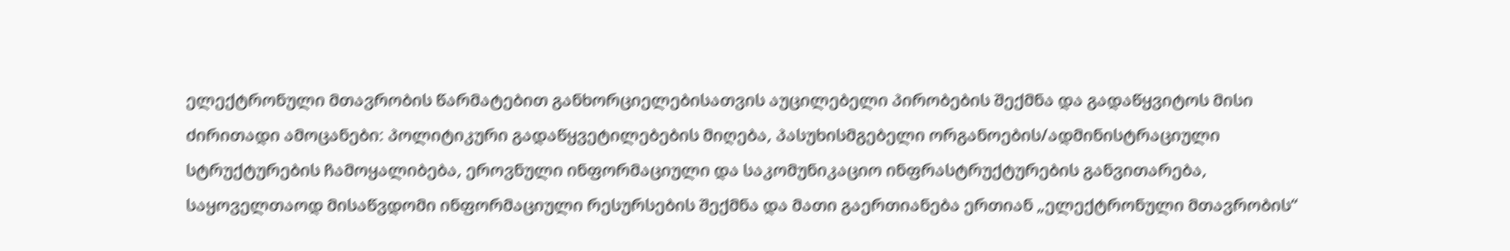ელექტრონული მთავრობის წარმატებით განხორციელებისათვის აუცილებელი პირობების შექმნა და გადაწყვიტოს მისი ძირითადი ამოცანები: პოლიტიკური გადაწყვეტილებების მიღება, პასუხისმგებელი ორგანოების/ადმინისტრაციული სტრუქტურების ჩამოყალიბება, ეროვნული ინფორმაციული და საკომუნიკაციო ინფრასტრუქტურების განვითარება, საყოველთაოდ მისაწვდომი ინფორმაციული რესურსების შექმნა და მათი გაერთიანება ერთიან „ელექტრონული მთავრობის“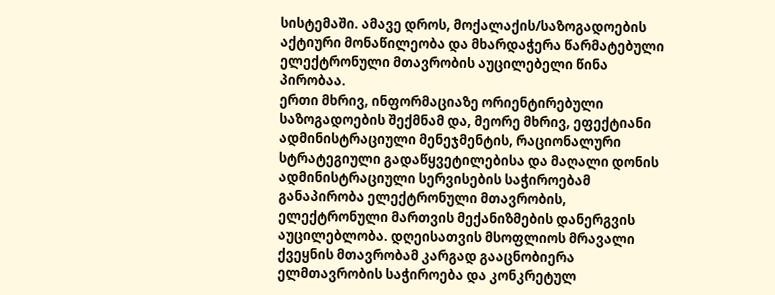სისტემაში. ამავე დროს, მოქალაქის/საზოგადოების აქტიური მონაწილეობა და მხარდაჭერა წარმატებული ელექტრონული მთავრობის აუცილებელი წინა პირობაა.
ერთი მხრივ, ინფორმაციაზე ორიენტირებული საზოგადოების შექმნამ და, მეორე მხრივ, ეფექტიანი ადმინისტრაციული მენეჯმენტის, რაციონალური სტრატეგიული გადაწყვეტილებისა და მაღალი დონის ადმინისტრაციული სერვისების საჭიროებამ განაპირობა ელექტრონული მთავრობის, ელექტრონული მართვის მექანიზმების დანერგვის აუცილებლობა. დღეისათვის მსოფლიოს მრავალი ქვეყნის მთავრობამ კარგად გააცნობიერა ელმთავრობის საჭიროება და კონკრეტულ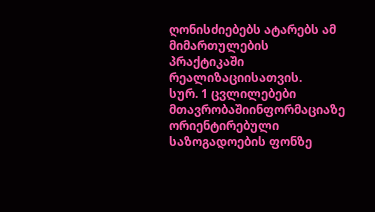ღონისძიებებს ატარებს ამ მიმართულების პრაქტიკაში რეალიზაციისათვის.
სურ. 1 ცვლილებები მთავრობაშიინფორმაციაზე ორიენტირებული საზოგადოების ფონზე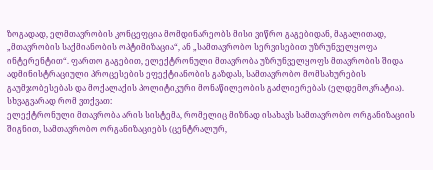ზოგადად, ელმთავრობის კონცეფცია მომდინარეობს მისი ვიწრო გაგებიდან, მაგალითად, „მთავრობის საქმიანობის ოპტიმიზაცია“, ან „სამთავრობო სერვისებით უზრუნველყოფა ინტერენტით“. ფართო გაგებით, ელექტრონული მთავრობა უზრუნველყოფს მთავრობის შიდა ადმინისტრაციული პროცესების ეფექტიანობის გაზდას, სამთავრობო მომსახურების გაუმჯობესებას და მოქალაქის პოლიტიკური მონაწილეობის გაძლიერებას (ელდემოკრატია). სხვაგვარად რომ ვთქვათ:
ელექტრონული მთავრობა არის სისტემა, რომელიც მიზნად ისახავს სამთავრობო ორგანიზაციის შიგნით, სამთავრობო ორგანიზაციებს (ცენტრალურ,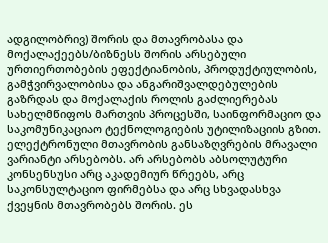ადგილობრივ) შორის და მთავრობასა და მოქალაქეებს/ბიზნესს შორის არსებული ურთიერთობების ეფექტიანობის, პროდუქტიულობის, გამჭვირვალობისა და ანგარიშვალდებულების გაზრდას და მოქალაქის როლის გაძლიერებას სახელმწიფოს მართვის პროცესში, საინფორმაციო და საკომუნიკაციაო ტექნოლოგიების უტილიზაციის გზით.
ელექტრონული მთავრობის განსაზღვრების მრავალი ვარიანტი არსებობს. არ არსებობს აბსოლუტური კონსენსუსი არც აკადემიურ წრეებს, არც საკონსულტაციო ფირმებსა და არც სხვადასხვა ქვეყნის მთავრობებს შორის. ეს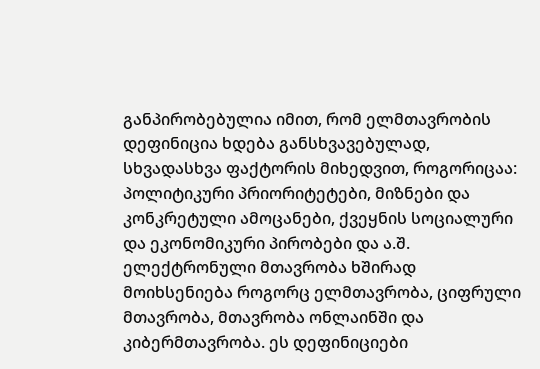განპირობებულია იმით, რომ ელმთავრობის დეფინიცია ხდება განსხვავებულად, სხვადასხვა ფაქტორის მიხედვით, როგორიცაა: პოლიტიკური პრიორიტეტები, მიზნები და კონკრეტული ამოცანები, ქვეყნის სოციალური და ეკონომიკური პირობები და ა.შ.
ელექტრონული მთავრობა ხშირად მოიხსენიება როგორც ელმთავრობა, ციფრული მთავრობა, მთავრობა ონლაინში და კიბერმთავრობა. ეს დეფინიციები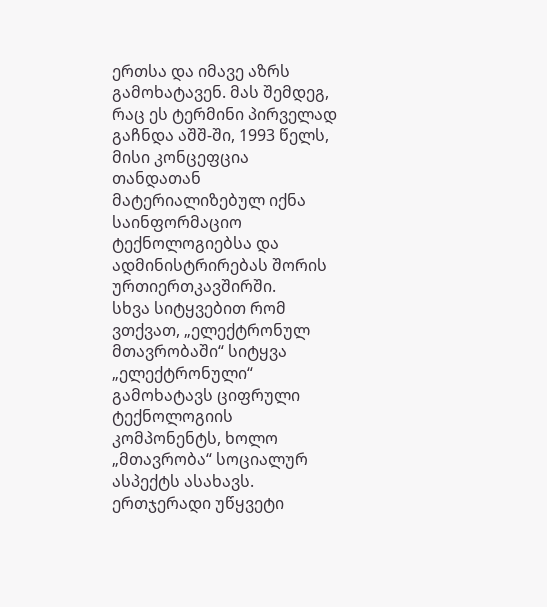ერთსა და იმავე აზრს გამოხატავენ. მას შემდეგ, რაც ეს ტერმინი პირველად გაჩნდა აშშ-ში, 1993 წელს, მისი კონცეფცია თანდათან მატერიალიზებულ იქნა საინფორმაციო ტექნოლოგიებსა და ადმინისტრირებას შორის ურთიერთკავშირში.
სხვა სიტყვებით რომ ვთქვათ, „ელექტრონულ მთავრობაში“ სიტყვა „ელექტრონული“ გამოხატავს ციფრული ტექნოლოგიის კომპონენტს, ხოლო „მთავრობა“ სოციალურ ასპექტს ასახავს.
ერთჯერადი უწყვეტი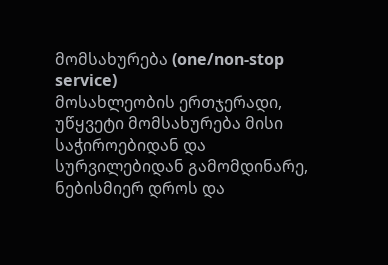მომსახურება (one/non-stop service)
მოსახლეობის ერთჯერადი, უწყვეტი მომსახურება მისი საჭიროებიდან და სურვილებიდან გამომდინარე, ნებისმიერ დროს და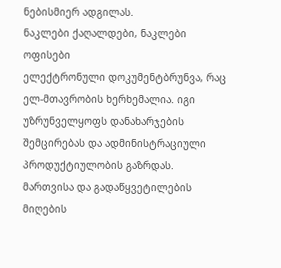ნებისმიერ ადგილას.
ნაკლები ქაღალდები, ნაკლები ოფისები
ელექტრონული დოკუმენტბრუნვა, რაც ელ-მთავრობის ხერხემალია. იგი უზრუნველყოფს დანახარჯების შემცირებას და ადმინისტრაციული პროდუქტიულობის გაზრდას.
მართვისა და გადაწყვეტილების მიღების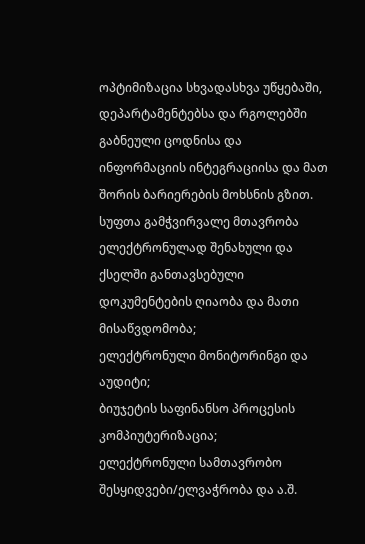ოპტიმიზაცია სხვადასხვა უწყებაში, დეპარტამენტებსა და რგოლებში გაბნეული ცოდნისა და ინფორმაციის ინტეგრაციისა და მათ შორის ბარიერების მოხსნის გზით.
სუფთა გამჭვირვალე მთავრობა
ელექტრონულად შენახული და ქსელში განთავსებული დოკუმენტების ღიაობა და მათი მისაწვდომობა;
ელექტრონული მონიტორინგი და აუდიტი;
ბიუჯეტის საფინანსო პროცესის კომპიუტერიზაცია;
ელექტრონული სამთავრობო შესყიდვები/ელვაჭრობა და ა.შ.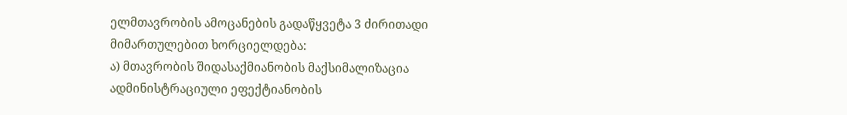ელმთავრობის ამოცანების გადაწყვეტა 3 ძირითადი მიმართულებით ხორციელდება:
ა) მთავრობის შიდასაქმიანობის მაქსიმალიზაცია
ადმინისტრაციული ეფექტიანობის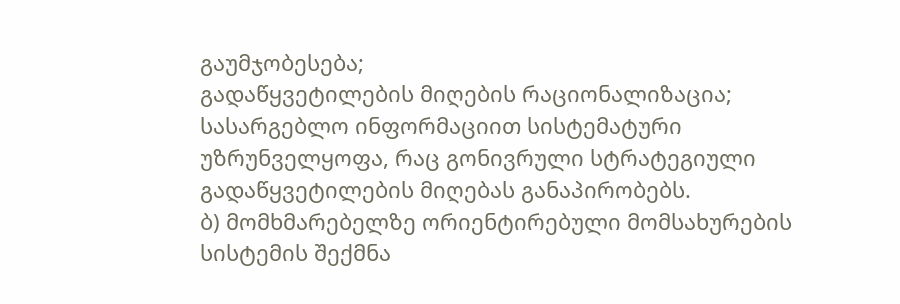გაუმჯობესება;
გადაწყვეტილების მიღების რაციონალიზაცია;
სასარგებლო ინფორმაციით სისტემატური უზრუნველყოფა, რაც გონივრული სტრატეგიული გადაწყვეტილების მიღებას განაპირობებს.
ბ) მომხმარებელზე ორიენტირებული მომსახურების სისტემის შექმნა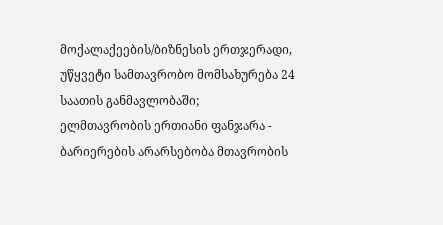მოქალაქეების/ბიზნესის ერთჯერადი, უწყვეტი სამთავრობო მომსახურება 24 საათის განმავლობაში;
ელმთავრობის ერთიანი ფანჯარა - ბარიერების არარსებობა მთავრობის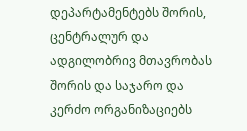დეპარტამენტებს შორის, ცენტრალურ და ადგილობრივ მთავრობას შორის და საჯარო და კერძო ორგანიზაციებს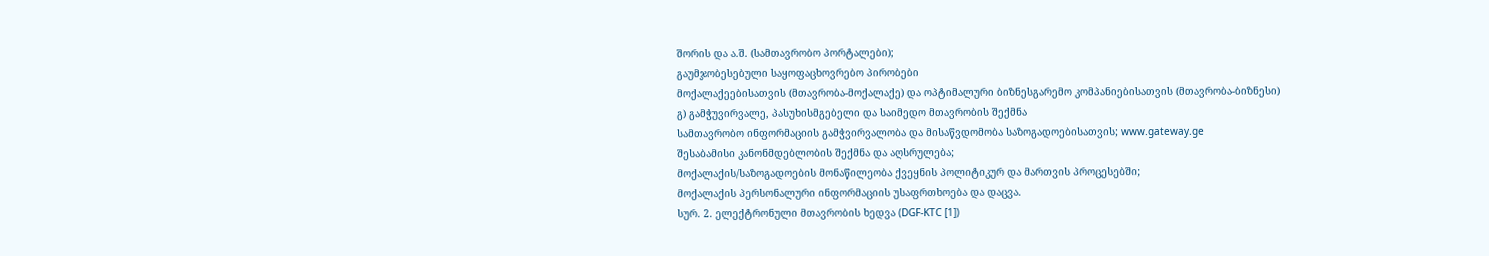შორის და ა.შ. (სამთავრობო პორტალები);
გაუმჯობესებული საყოფაცხოვრებო პირობები
მოქალაქეებისათვის (მთავრობა-მოქალაქე) და ოპტიმალური ბიზნესგარემო კომპანიებისათვის (მთავრობა-ბიზნესი)
გ) გამჭუვირვალე, პასუხისმგებელი და საიმედო მთავრობის შექმნა
სამთავრობო ინფორმაციის გამჭვირვალობა და მისაწვდომობა საზოგადოებისათვის; www.gateway.ge
შესაბამისი კანონმდებლობის შექმნა და აღსრულება;
მოქალაქის/საზოგადოების მონაწილეობა ქვეყნის პოლიტიკურ და მართვის პროცესებში;
მოქალაქის პერსონალური ინფორმაციის უსაფრთხოება და დაცვა.
სურ. 2. ელექტრონული მთავრობის ხედვა (DGF-KTC [1])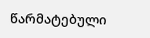წარმატებული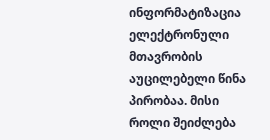ინფორმატიზაცია ელექტრონული მთავრობის აუცილებელი წინა პირობაა. მისი როლი შეიძლება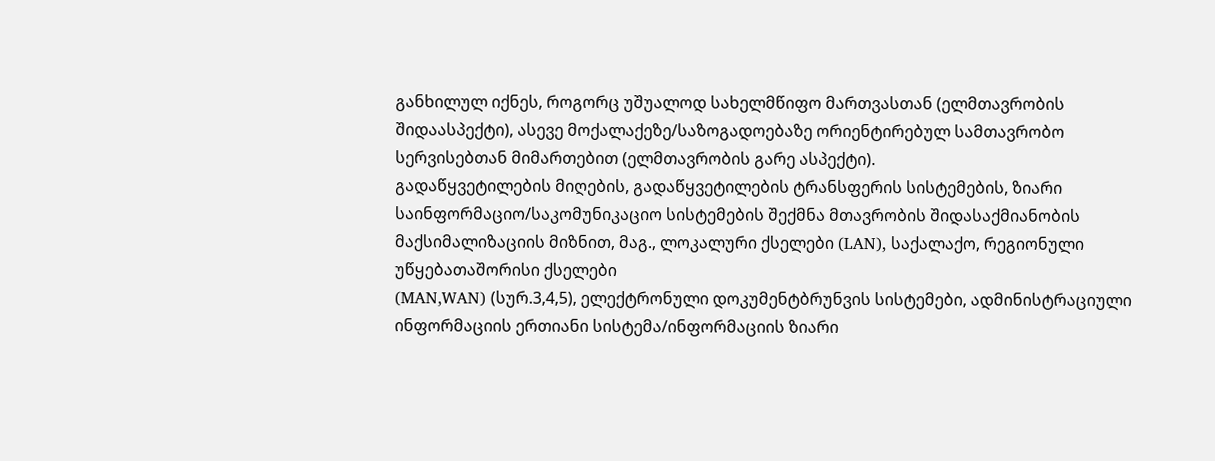განხილულ იქნეს, როგორც უშუალოდ სახელმწიფო მართვასთან (ელმთავრობის შიდაასპექტი), ასევე მოქალაქეზე/საზოგადოებაზე ორიენტირებულ სამთავრობო სერვისებთან მიმართებით (ელმთავრობის გარე ასპექტი).
გადაწყვეტილების მიღების, გადაწყვეტილების ტრანსფერის სისტემების, ზიარი საინფორმაციო/საკომუნიკაციო სისტემების შექმნა მთავრობის შიდასაქმიანობის მაქსიმალიზაციის მიზნით, მაგ., ლოკალური ქსელები (LAN), საქალაქო, რეგიონული უწყებათაშორისი ქსელები
(MAN,WAN) (სურ.3,4,5), ელექტრონული დოკუმენტბრუნვის სისტემები, ადმინისტრაციული ინფორმაციის ერთიანი სისტემა/ინფორმაციის ზიარი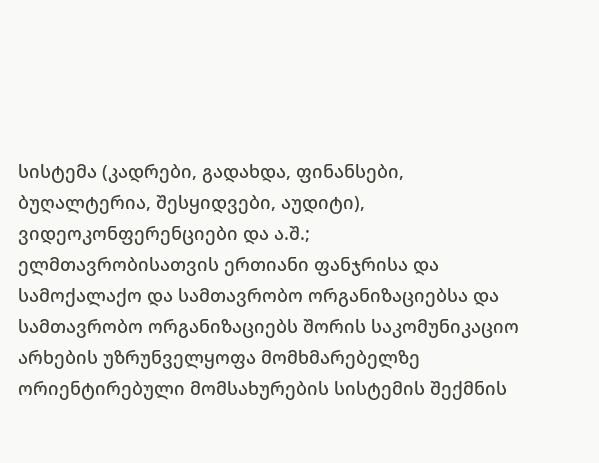სისტემა (კადრები, გადახდა, ფინანსები, ბუღალტერია, შესყიდვები, აუდიტი), ვიდეოკონფერენციები და ა.შ.;
ელმთავრობისათვის ერთიანი ფანჯრისა და სამოქალაქო და სამთავრობო ორგანიზაციებსა და სამთავრობო ორგანიზაციებს შორის საკომუნიკაციო არხების უზრუნველყოფა მომხმარებელზე ორიენტირებული მომსახურების სისტემის შექმნის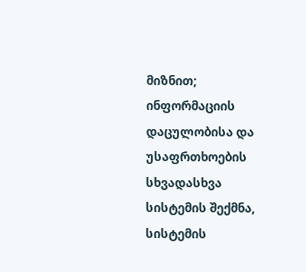მიზნით;
ინფორმაციის დაცულობისა და უსაფრთხოების სხვადასხვა სისტემის შექმნა, სისტემის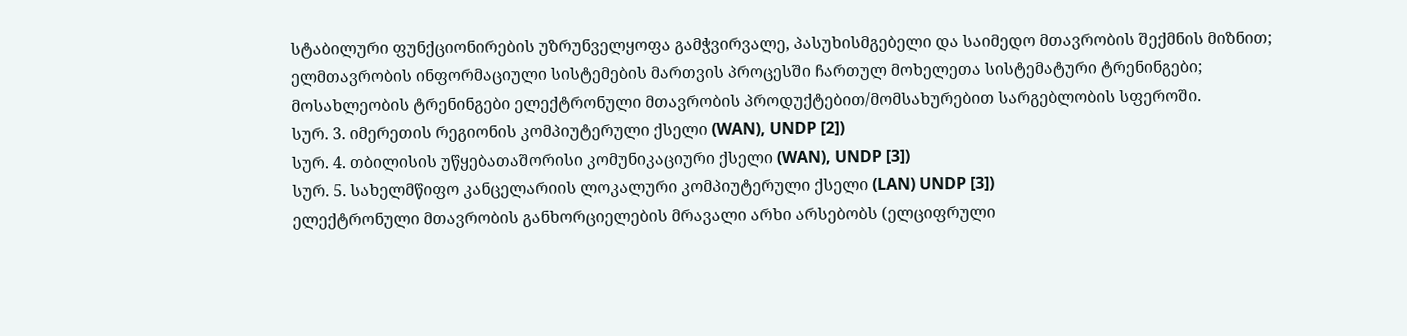სტაბილური ფუნქციონირების უზრუნველყოფა გამჭვირვალე, პასუხისმგებელი და საიმედო მთავრობის შექმნის მიზნით;
ელმთავრობის ინფორმაციული სისტემების მართვის პროცესში ჩართულ მოხელეთა სისტემატური ტრენინგები;
მოსახლეობის ტრენინგები ელექტრონული მთავრობის პროდუქტებით/მომსახურებით სარგებლობის სფეროში.
სურ. 3. იმერეთის რეგიონის კომპიუტერული ქსელი (WAN), UNDP [2])
სურ. 4. თბილისის უწყებათაშორისი კომუნიკაციური ქსელი (WAN), UNDP [3])
სურ. 5. სახელმწიფო კანცელარიის ლოკალური კომპიუტერული ქსელი (LAN) UNDP [3])
ელექტრონული მთავრობის განხორციელების მრავალი არხი არსებობს (ელციფრული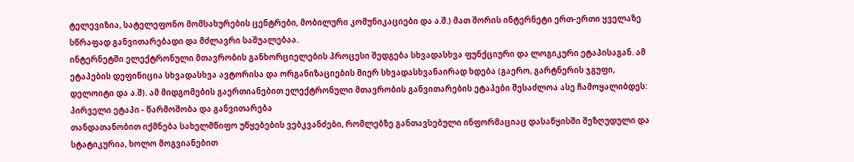ტელევიზია, სატელეფონო მომსახურების ცენტრები, მობილური კომუნიკაციები და ა.შ.) მათ შორის ინტერნეტი ერთ-ერთი ყველაზე სწრაფად განვითარებადი და მძლავრი საშუალებაა.
ინტერნეტში ელექტრონული მთავრობის განხორციელების პროცესი შედგება სხვადასხვა ფუნქციური და ლოგიკური ეტაპისაგან. ამ ეტაპების დეფინიცია სხვადასხვა ავტორისა და ორგანიზაციების მიერ სხვადასხვანაირად ხდება (გაერო, გარტნერის ჯგუფი, დელოიტი და ა.შ). ამ მიდგომების გაერთიანებით ელექტრონული მთავრობის განვითარების ეტაპები შესაძლოა ასე ჩამოყალიბდეს:
პირველი ეტაპი - წარმოშობა და განვითარება
თანდათანობით იქმნება სახელმწიფო უწყებების ვებკვანძები, რომლებზე განთავსებული ინფორმაციაც დასაწყისში შეზღუდული და სტატიკურია, ხოლო მოგვიანებით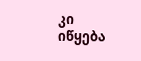კი იწყება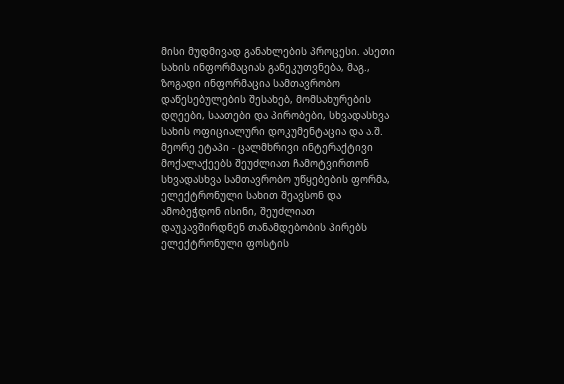მისი მუდმივად განახლების პროცესი. ასეთი სახის ინფორმაციას განეკუთვნება, მაგ., ზოგადი ინფორმაცია სამთავრობო დაწესებულების შესახებ, მომსახურების დღეები, საათები და პირობები, სხვადასხვა სახის ოფიციალური დოკუმენტაცია და ა.შ.
მეორე ეტაპი - ცალმხრივი ინტერაქტივი
მოქალაქეებს შეუძლიათ ჩამოტვირთონ სხვადასხვა სამთავრობო უწყებების ფორმა, ელექტრონული სახით შეავსონ და ამობეჭდონ ისინი, შეუძლიათ დაუკავშირდნენ თანამდებობის პირებს ელექტრონული ფოსტის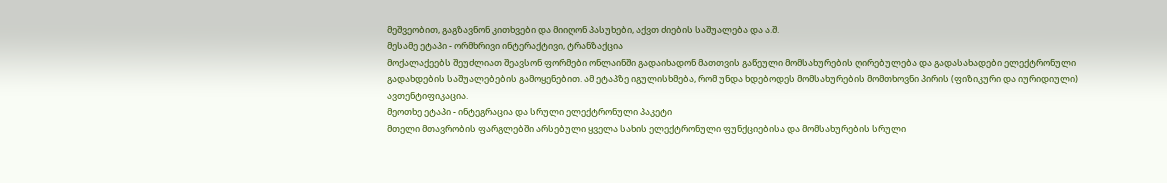მეშვეობით, გაგზავნონ კითხვები და მიიღონ პასუხები, აქვთ ძიების საშუალება და ა.შ.
მესამე ეტაპი - ორმხრივი ინტერაქტივი, ტრანზაქცია
მოქალაქეებს შეუძლიათ შეავსონ ფორმები ონლაინში გადაიხადონ მათთვის გაწეული მომსახურების ღირებულება და გადასახადები ელექტრონული გადახდების საშუალებების გამოყენებით. ამ ეტაპზე იგულისხმება, რომ უნდა ხდებოდეს მომსახურების მომთხოვნი პირის (ფიზიკური და იურიდიული) ავთენტიფიკაცია.
მეოთხე ეტაპი - ინტეგრაცია და სრული ელექტრონული პაკეტი
მთელი მთავრობის ფარგლებში არსებული ყველა სახის ელექტრონული ფუნქციებისა და მომსახურების სრული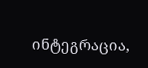ინტეგრაცია,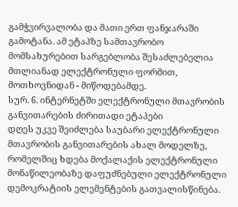გამჭვირვალობა და მათი ერთ ფანჯარაში გამოტანა. ამ ეტაპზე სამთავრობო მომსახურებით სარგებლობა შესაძლებელია მთლიანად ელექტრონული ფორმით, მოთხოვნიდან - მიწოდებამდე.
სურ. 6. ინტერნეტში ელექტრონული მთავრობის განვითარების ძირითადი ეტაპები
დღეს უკვე შეიძლება საუბარი ელექტრონული მთავრობის განვითარების ახალ მოდელზე, რომელშიც ხდება მოქალაქის ელექტრონული მონაწილეობაზე დაფუძნებული ელექტრონული დემოკრატიის ელემენტების გათვალისწინება.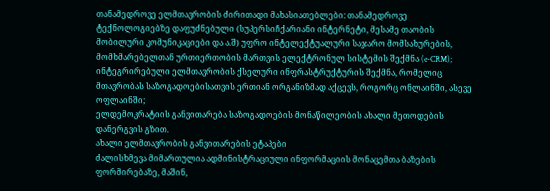თანამედროვე ელმთავრობის ძირითადი მახასიათებლები: თანამედროვე ტექნოლოგიებზე დაფუძნებული (სუპერსიჩქარიანი ინტერნეტი, მესამე თაობის მობილური კომუნიკაციები და ა.შ) უფრო ინტელექტუალური საჯარო მომსახურების, მომხმარებელთან ურთიერთობის მართვის ელექტრონულ სისტემის შექმნა (e-CRM);
ინტეგრირებული ელმთავრობის ქსელური ინფრასტრუქტურის შექმნა, რომელიც მთავრობას საზოგადოებისათვის ერთიან ორგანიზმად აქცევს, როგორც ონლაინში, ასევე ოფლაინში;
ელდემოკრატიის განვითარება საზოგადოების მონაწილეობის ახალი მეთოდების დანერგვის გზით.
ახალი ელმთავრობის განვითარების ეტაპები
ძალისხმევა მიმართულია ადმინისტრაციული ინფორმაციის მონაცემთა ბაზების ფორმირებაზე, მაშინ,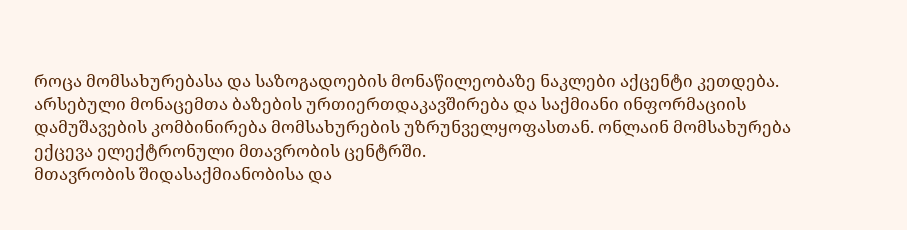როცა მომსახურებასა და საზოგადოების მონაწილეობაზე ნაკლები აქცენტი კეთდება.
არსებული მონაცემთა ბაზების ურთიერთდაკავშირება და საქმიანი ინფორმაციის დამუშავების კომბინირება მომსახურების უზრუნველყოფასთან. ონლაინ მომსახურება ექცევა ელექტრონული მთავრობის ცენტრში.
მთავრობის შიდასაქმიანობისა და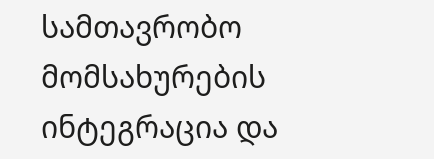სამთავრობო მომსახურების ინტეგრაცია და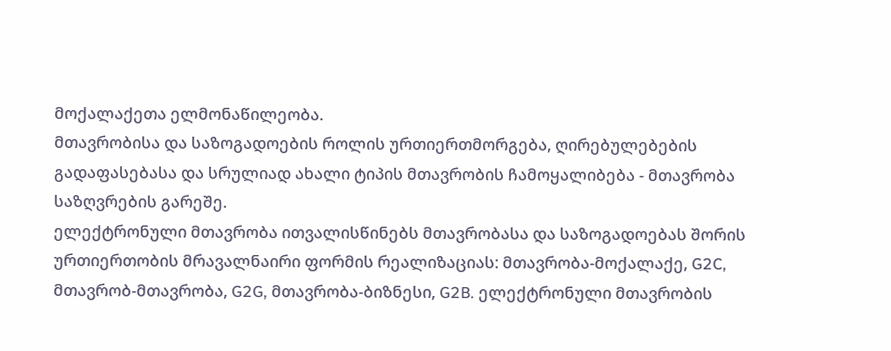მოქალაქეთა ელმონაწილეობა.
მთავრობისა და საზოგადოების როლის ურთიერთმორგება, ღირებულებების გადაფასებასა და სრულიად ახალი ტიპის მთავრობის ჩამოყალიბება - მთავრობა საზღვრების გარეშე.
ელექტრონული მთავრობა ითვალისწინებს მთავრობასა და საზოგადოებას შორის ურთიერთობის მრავალნაირი ფორმის რეალიზაციას: მთავრობა-მოქალაქე, G2C, მთავრობ-მთავრობა, G2G, მთავრობა-ბიზნესი, G2B. ელექტრონული მთავრობის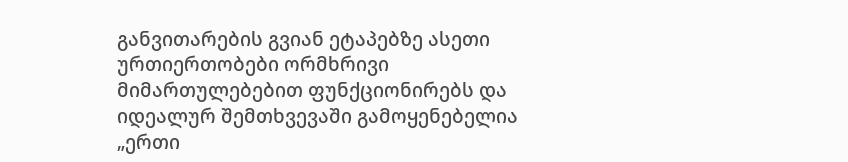განვითარების გვიან ეტაპებზე ასეთი ურთიერთობები ორმხრივი მიმართულებებით ფუნქციონირებს და იდეალურ შემთხვევაში გამოყენებელია „ერთი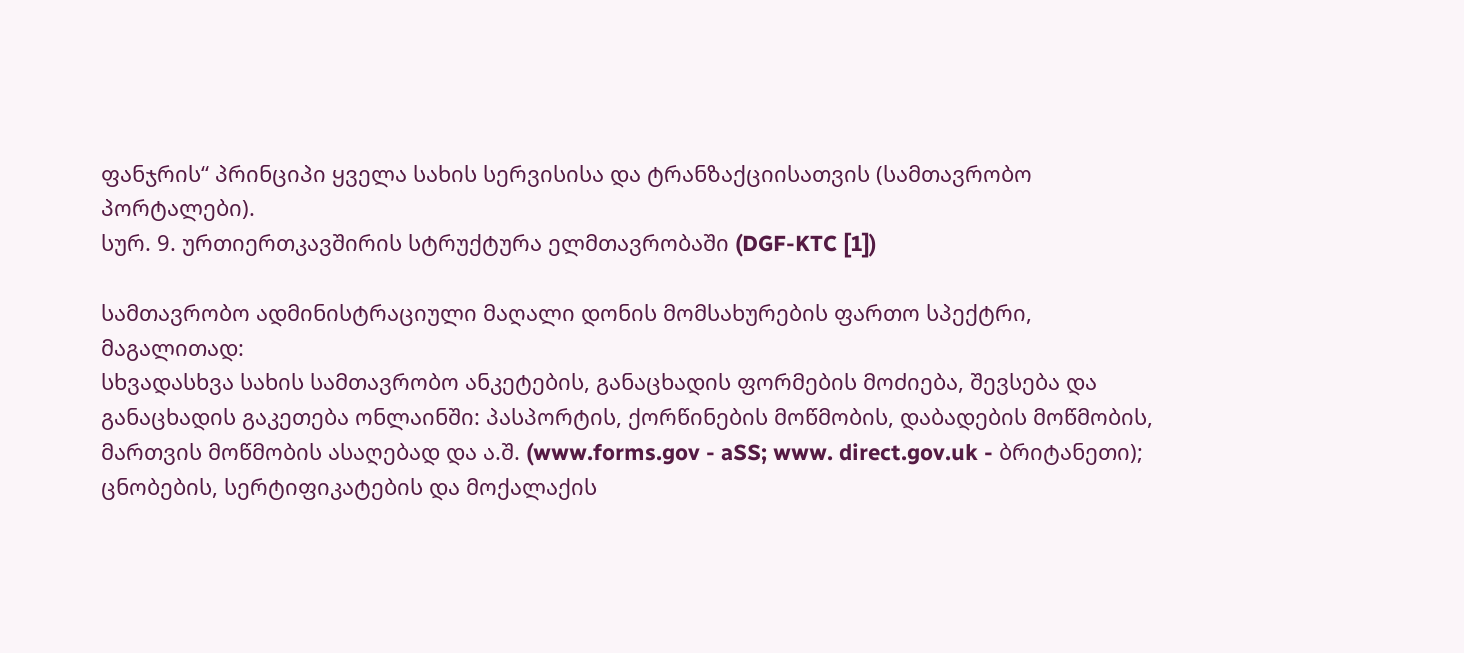ფანჯრის“ პრინციპი ყველა სახის სერვისისა და ტრანზაქციისათვის (სამთავრობო პორტალები).
სურ. 9. ურთიერთკავშირის სტრუქტურა ელმთავრობაში (DGF-KTC [1])

სამთავრობო ადმინისტრაციული მაღალი დონის მომსახურების ფართო სპექტრი, მაგალითად:
სხვადასხვა სახის სამთავრობო ანკეტების, განაცხადის ფორმების მოძიება, შევსება და განაცხადის გაკეთება ონლაინში: პასპორტის, ქორწინების მოწმობის, დაბადების მოწმობის, მართვის მოწმობის ასაღებად და ა.შ. (www.forms.gov - aSS; www. direct.gov.uk - ბრიტანეთი);
ცნობების, სერტიფიკატების და მოქალაქის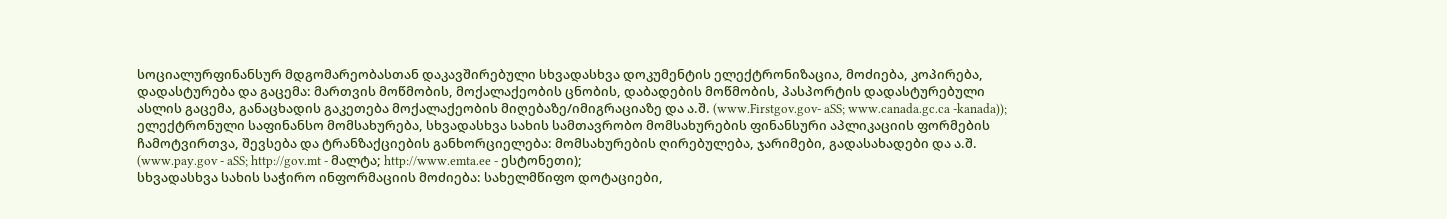სოციალურფინანსურ მდგომარეობასთან დაკავშირებული სხვადასხვა დოკუმენტის ელექტრონიზაცია, მოძიება, კოპირება, დადასტურება და გაცემა: მართვის მოწმობის, მოქალაქეობის ცნობის, დაბადების მოწმობის, პასპორტის დადასტურებული ასლის გაცემა, განაცხადის გაკეთება მოქალაქეობის მიღებაზე/იმიგრაციაზე და ა.შ. (www.Firstgov.gov- aSS; www.canada.gc.ca -kanada));
ელექტრონული საფინანსო მომსახურება, სხვადასხვა სახის სამთავრობო მომსახურების ფინანსური აპლიკაციის ფორმების ჩამოტვირთვა, შევსება და ტრანზაქციების განხორციელება: მომსახურების ღირებულება, ჯარიმები, გადასახადები და ა.შ. (www.pay.gov - aSS; http://gov.mt - მალტა; http://www.emta.ee - ესტონეთი);
სხვადასხვა სახის საჭირო ინფორმაციის მოძიება: სახელმწიფო დოტაციები,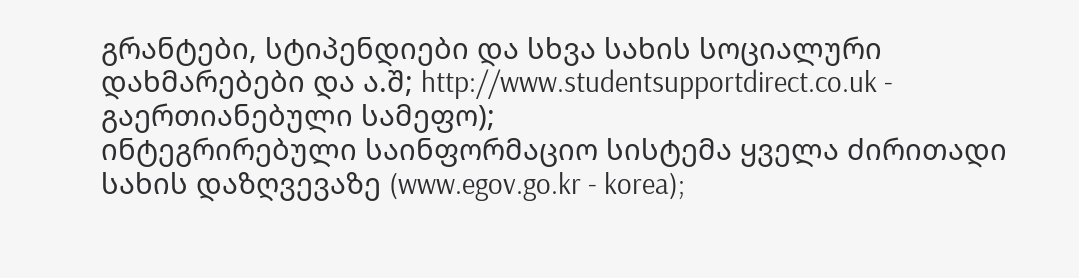გრანტები, სტიპენდიები და სხვა სახის სოციალური დახმარებები და ა.შ; http://www.studentsupportdirect.co.uk - გაერთიანებული სამეფო);
ინტეგრირებული საინფორმაციო სისტემა ყველა ძირითადი სახის დაზღვევაზე (www.egov.go.kr - korea);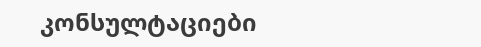კონსულტაციები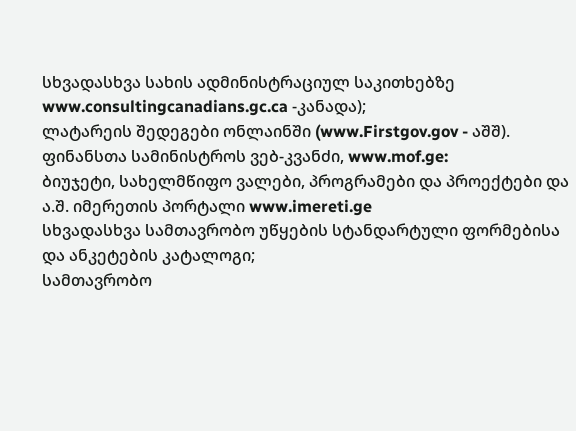სხვადასხვა სახის ადმინისტრაციულ საკითხებზე www.consultingcanadians.gc.ca -კანადა);
ლატარეის შედეგები ონლაინში (www.Firstgov.gov - აშშ).
ფინანსთა სამინისტროს ვებ-კვანძი, www.mof.ge:
ბიუჯეტი, სახელმწიფო ვალები, პროგრამები და პროექტები და ა.შ. იმერეთის პორტალი www.imereti.ge
სხვადასხვა სამთავრობო უწყების სტანდარტული ფორმებისა და ანკეტების კატალოგი;
სამთავრობო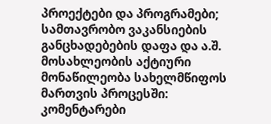პროექტები და პროგრამები;
სამთავრობო ვაკანსიების განცხადებების დაფა და ა.შ.
მოსახლეობის აქტიური მონაწილეობა სახელმწიფოს მართვის პროცესში:
კომენტარები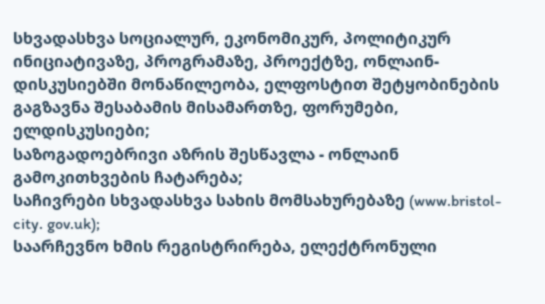სხვადასხვა სოციალურ, ეკონომიკურ, პოლიტიკურ ინიციატივაზე, პროგრამაზე, პროექტზე, ონლაინ-დისკუსიებში მონაწილეობა, ელფოსტით შეტყობინების გაგზავნა შესაბამის მისამართზე, ფორუმები, ელდისკუსიები;
საზოგადოებრივი აზრის შესწავლა - ონლაინ გამოკითხვების ჩატარება;
საჩივრები სხვადასხვა სახის მომსახურებაზე (www.bristol-city. gov.uk);
საარჩევნო ხმის რეგისტრირება, ელექტრონული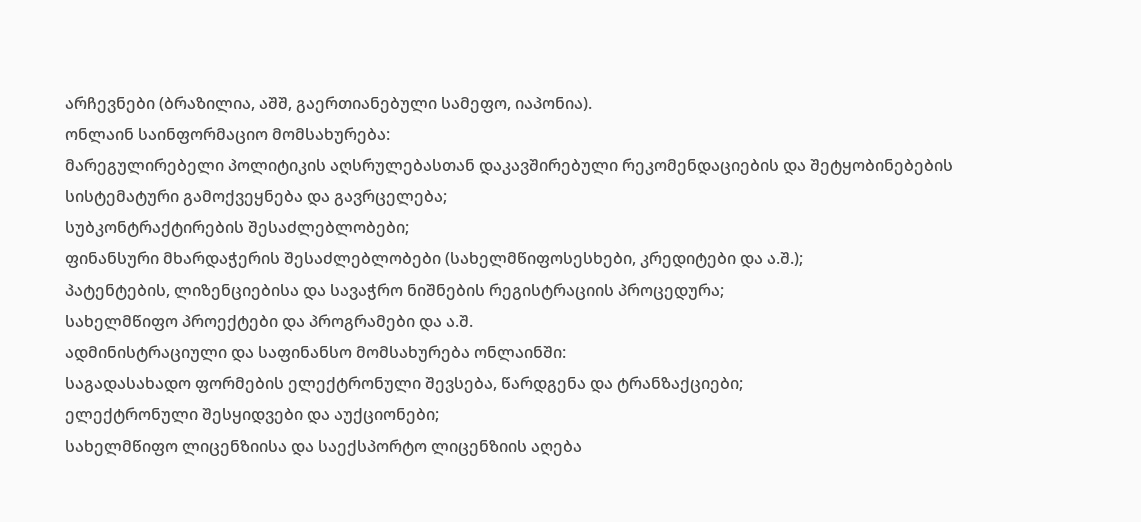არჩევნები (ბრაზილია, აშშ, გაერთიანებული სამეფო, იაპონია).
ონლაინ საინფორმაციო მომსახურება:
მარეგულირებელი პოლიტიკის აღსრულებასთან დაკავშირებული რეკომენდაციების და შეტყობინებების სისტემატური გამოქვეყნება და გავრცელება;
სუბკონტრაქტირების შესაძლებლობები;
ფინანსური მხარდაჭერის შესაძლებლობები (სახელმწიფოსესხები, კრედიტები და ა.შ.);
პატენტების, ლიზენციებისა და სავაჭრო ნიშნების რეგისტრაციის პროცედურა;
სახელმწიფო პროექტები და პროგრამები და ა.შ.
ადმინისტრაციული და საფინანსო მომსახურება ონლაინში:
საგადასახადო ფორმების ელექტრონული შევსება, წარდგენა და ტრანზაქციები;
ელექტრონული შესყიდვები და აუქციონები;
სახელმწიფო ლიცენზიისა და საექსპორტო ლიცენზიის აღება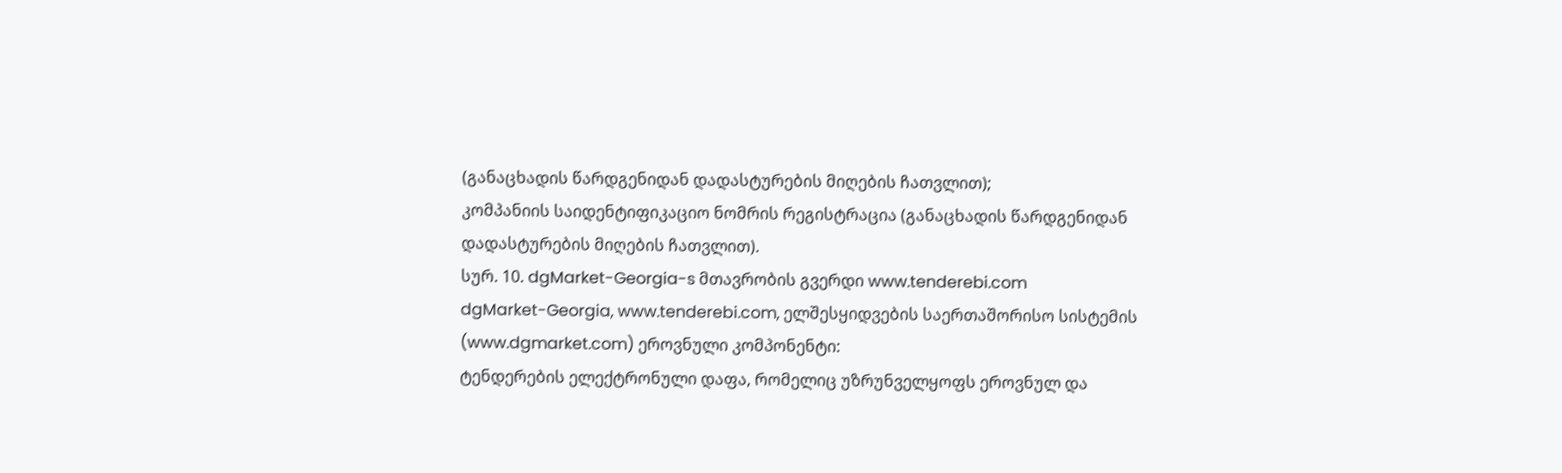(განაცხადის წარდგენიდან დადასტურების მიღების ჩათვლით);
კომპანიის საიდენტიფიკაციო ნომრის რეგისტრაცია (განაცხადის წარდგენიდან დადასტურების მიღების ჩათვლით).
სურ. 10. dgMarket-Georgia-s მთავრობის გვერდი www.tenderebi.com
dgMarket-Georgia, www.tenderebi.com, ელშესყიდვების საერთაშორისო სისტემის (www.dgmarket.com) ეროვნული კომპონენტი:
ტენდერების ელექტრონული დაფა, რომელიც უზრუნველყოფს ეროვნულ და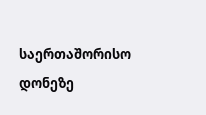საერთაშორისო დონეზე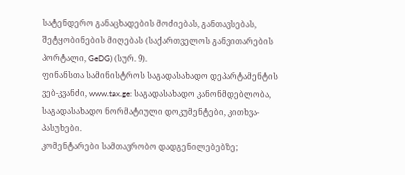სატენდერო განაცხადების მოძიებას, განთავსებას, შეტყობინების მიღებას (საქართველოს განვითარების პორტალი, GeDG) (სურ. 9).
ფინანსთა სამინისტროს საგადასახადო დეპარტამენტის ვებ-კვანძი, www.tax.ge: საგადასახადო კანონმდებლობა, საგადასახადო ნორმატიული დოკუმენტები, კითხვა-პასუხები.
კომენტარები სამთავრობო დადგენილებებზე;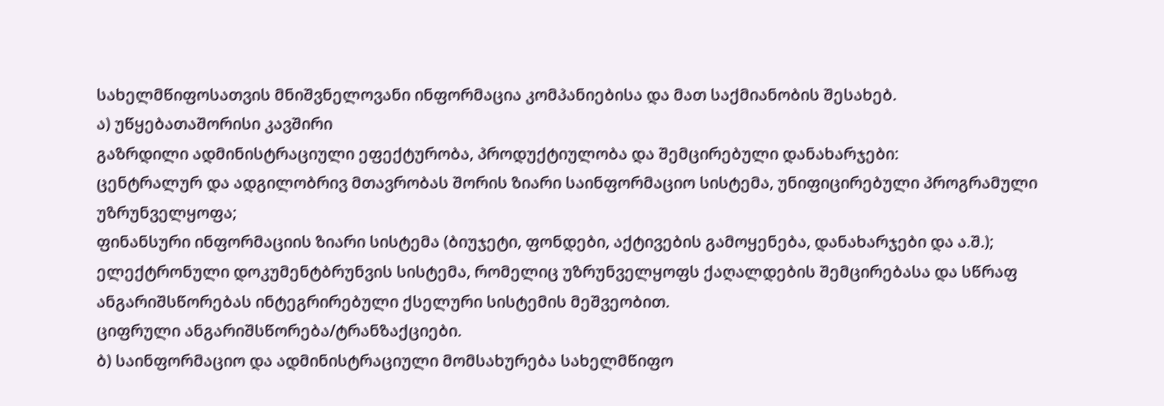სახელმწიფოსათვის მნიშვნელოვანი ინფორმაცია კომპანიებისა და მათ საქმიანობის შესახებ.
ა) უწყებათაშორისი კავშირი
გაზრდილი ადმინისტრაციული ეფექტურობა, პროდუქტიულობა და შემცირებული დანახარჯები:
ცენტრალურ და ადგილობრივ მთავრობას შორის ზიარი საინფორმაციო სისტემა, უნიფიცირებული პროგრამული უზრუნველყოფა;
ფინანსური ინფორმაციის ზიარი სისტემა (ბიუჯეტი, ფონდები, აქტივების გამოყენება, დანახარჯები და ა.შ.);
ელექტრონული დოკუმენტბრუნვის სისტემა, რომელიც უზრუნველყოფს ქაღალდების შემცირებასა და სწრაფ ანგარიშსწორებას ინტეგრირებული ქსელური სისტემის მეშვეობით.
ციფრული ანგარიშსწორება/ტრანზაქციები.
ბ) საინფორმაციო და ადმინისტრაციული მომსახურება სახელმწიფო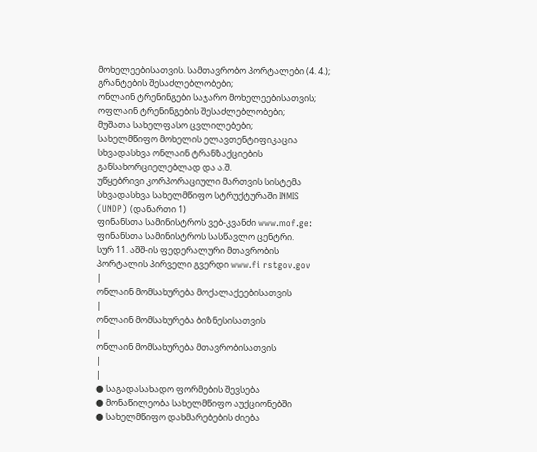მოხელეებისათვის. სამთავრობო პორტალები (4. 4.);
გრანტების შესაძლებლობები;
ონლაინ ტრენინგები საჯარო მოხელეებისათვის;
ოფლაინ ტრენინგების შესაძლებლობები;
მუშათა სახელფასო ცვლილებები;
სახელმწიფო მოხელის ელავთენტიფიკაცია სხვადასხვა ონლაინ ტრანზაქციების განსახორციელებლად და ა.შ.
უწყებრივი კორპორაციული მართვის სისტემა სხვადასხვა სახელმწიფო სტრუქტურაში INMIS (UNDP) (დანართი 1)
ფინანსთა სამინისტროს ვებ-კვანძი www.mof.ge: ფინანსთა სამინისტროს სასწავლო ცენტრი.
სურ 11. აშშ-ის ფედერალური მთავრობის პორტალის პირველი გვერდი www.fi rstgov.gov
|
ონლაინ მომსახურება მოქალაქეებისათვის
|
ონლაინ მომსახურება ბიზნესისათვის
|
ონლაინ მომსახურება მთავრობისათვის
|
|
● საგადასახადო ფორმების შევსება
● მონაწილეობა სახელმწიფო აუქციონებში
● სახელმწიფო დახმარებების ძიება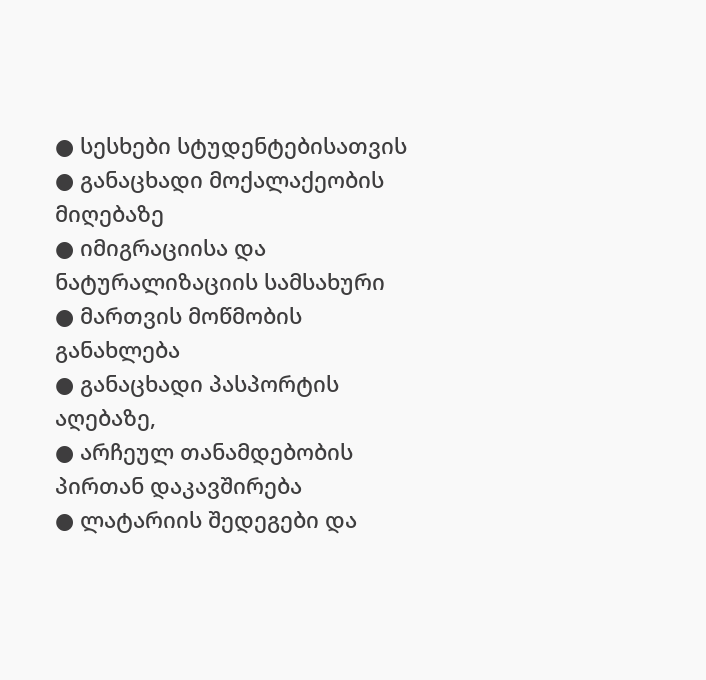● სესხები სტუდენტებისათვის
● განაცხადი მოქალაქეობის მიღებაზე
● იმიგრაციისა და ნატურალიზაციის სამსახური
● მართვის მოწმობის განახლება
● განაცხადი პასპორტის აღებაზე,
● არჩეულ თანამდებობის პირთან დაკავშირება
● ლატარიის შედეგები და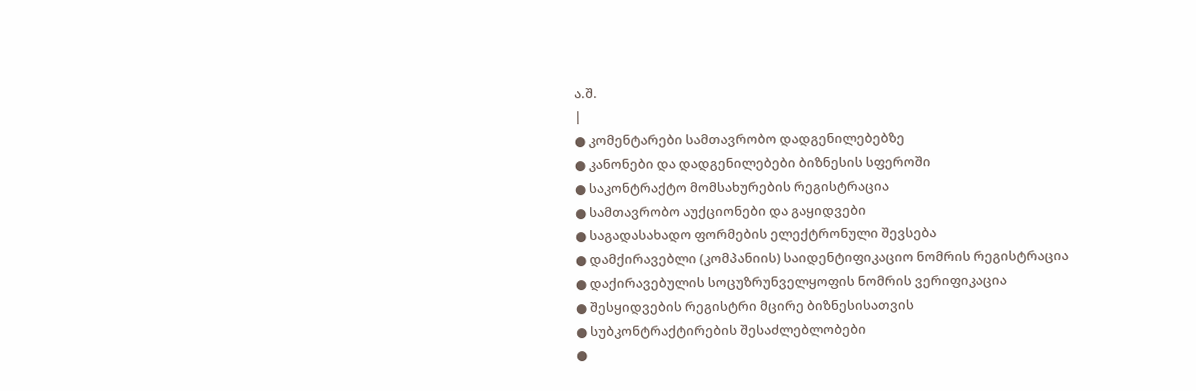ა.შ.
|
● კომენტარები სამთავრობო დადგენილებებზე
● კანონები და დადგენილებები ბიზნესის სფეროში
● საკონტრაქტო მომსახურების რეგისტრაცია
● სამთავრობო აუქციონები და გაყიდვები
● საგადასახადო ფორმების ელექტრონული შევსება
● დამქირავებლი (კომპანიის) საიდენტიფიკაციო ნომრის რეგისტრაცია
● დაქირავებულის სოცუზრუნველყოფის ნომრის ვერიფიკაცია
● შესყიდვების რეგისტრი მცირე ბიზნესისათვის
● სუბკონტრაქტირების შესაძლებლობები
●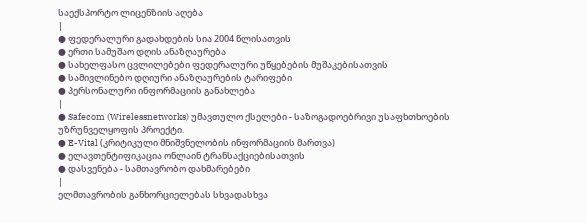საექსპორტო ლიცენზიის აღება
|
● ფედერალური გადახდების სია 2004 წლისათვის
● ერთი სამუშაო დღის ანაზღაურება
● სახელფასო ცვლილებები ფედერალური უწყებების მუშაკებისათვის
● სამივლინებო დღიური ანაზღაურების ტარიფები
● პერსონალური ინფორმაციის განახლება
|
● Safecom (Wirelessnetworks) უმავთულო ქსელები - საზოგადოებრივი უსაფხთხოების უზრუნველყოფის პროექტი.
● E-Vital (კრიტიკული მნიშვნელობის ინფორმაციის მართვა)
● ელავთენტიფიკაცია ონლაინ ტრანსაქციებისათვის
● დასვენება - სამთავრობო დახმარებები
|
ელმთავრობის განხორციელებას სხვადასხვა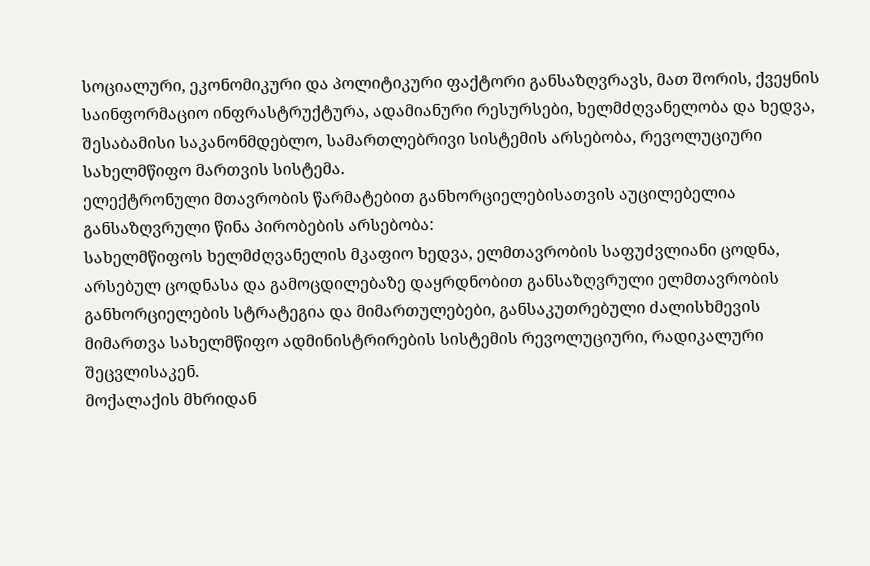სოციალური, ეკონომიკური და პოლიტიკური ფაქტორი განსაზღვრავს, მათ შორის, ქვეყნის საინფორმაციო ინფრასტრუქტურა, ადამიანური რესურსები, ხელმძღვანელობა და ხედვა, შესაბამისი საკანონმდებლო, სამართლებრივი სისტემის არსებობა, რევოლუციური სახელმწიფო მართვის სისტემა.
ელექტრონული მთავრობის წარმატებით განხორციელებისათვის აუცილებელია განსაზღვრული წინა პირობების არსებობა:
სახელმწიფოს ხელმძღვანელის მკაფიო ხედვა, ელმთავრობის საფუძვლიანი ცოდნა, არსებულ ცოდნასა და გამოცდილებაზე დაყრდნობით განსაზღვრული ელმთავრობის განხორციელების სტრატეგია და მიმართულებები, განსაკუთრებული ძალისხმევის მიმართვა სახელმწიფო ადმინისტრირების სისტემის რევოლუციური, რადიკალური შეცვლისაკენ.
მოქალაქის მხრიდან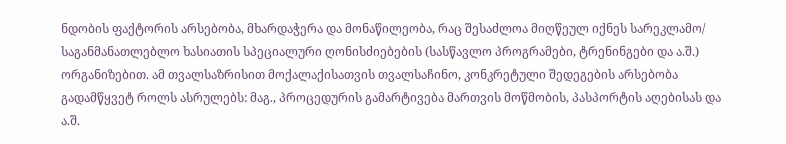ნდობის ფაქტორის არსებობა, მხარდაჭერა და მონაწილეობა, რაც შესაძლოა მიღწეულ იქნეს სარეკლამო/ საგანმანათლებლო ხასიათის სპეციალური ღონისძიებების (სასწავლო პროგრამები, ტრენინგები და ა.შ.) ორგანიზებით. ამ თვალსაზრისით მოქალაქისათვის თვალსაჩინო, კონკრეტული შედეგების არსებობა გადამწყვეტ როლს ასრულებს: მაგ., პროცედურის გამარტივება მართვის მოწმობის, პასპორტის აღებისას და ა.შ.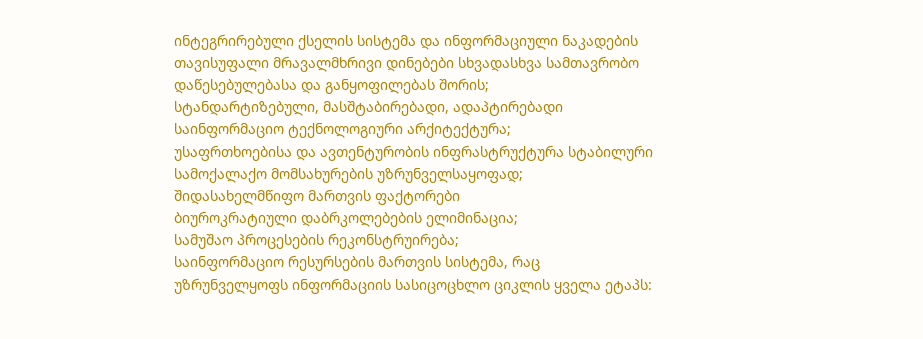ინტეგრირებული ქსელის სისტემა და ინფორმაციული ნაკადების თავისუფალი მრავალმხრივი დინებები სხვადასხვა სამთავრობო დაწესებულებასა და განყოფილებას შორის;
სტანდარტიზებული, მასშტაბირებადი, ადაპტირებადი საინფორმაციო ტექნოლოგიური არქიტექტურა;
უსაფრთხოებისა და ავთენტურობის ინფრასტრუქტურა სტაბილური სამოქალაქო მომსახურების უზრუნველსაყოფად;
შიდასახელმწიფო მართვის ფაქტორები
ბიუროკრატიული დაბრკოლებების ელიმინაცია;
სამუშაო პროცესების რეკონსტრუირება;
საინფორმაციო რესურსების მართვის სისტემა, რაც უზრუნველყოფს ინფორმაციის სასიცოცხლო ციკლის ყველა ეტაპს: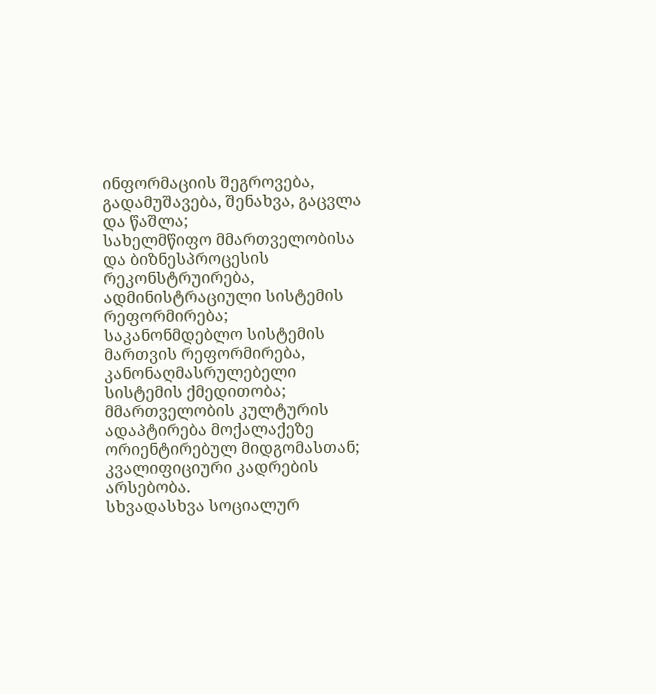ინფორმაციის შეგროვება, გადამუშავება, შენახვა, გაცვლა და წაშლა;
სახელმწიფო მმართველობისა და ბიზნესპროცესის რეკონსტრუირება, ადმინისტრაციული სისტემის რეფორმირება;
საკანონმდებლო სისტემის მართვის რეფორმირება, კანონაღმასრულებელი სისტემის ქმედითობა;
მმართველობის კულტურის ადაპტირება მოქალაქეზე ორიენტირებულ მიდგომასთან;
კვალიფიციური კადრების არსებობა.
სხვადასხვა სოციალურ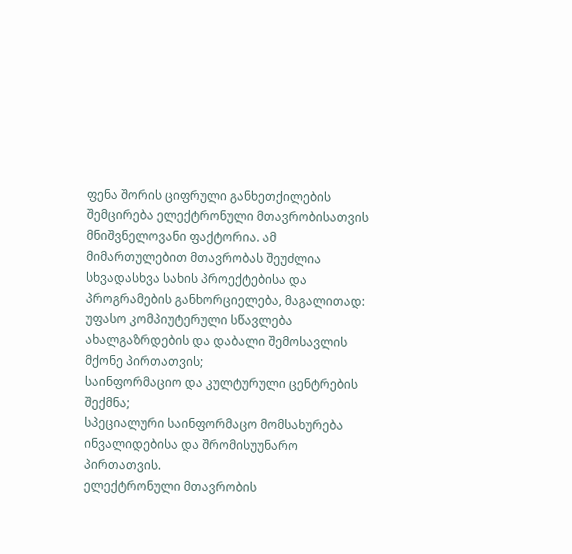ფენა შორის ციფრული განხეთქილების შემცირება ელექტრონული მთავრობისათვის მნიშვნელოვანი ფაქტორია. ამ მიმართულებით მთავრობას შეუძლია სხვადასხვა სახის პროექტებისა და პროგრამების განხორციელება, მაგალითად:
უფასო კომპიუტერული სწავლება ახალგაზრდების და დაბალი შემოსავლის მქონე პირთათვის;
საინფორმაციო და კულტურული ცენტრების შექმნა;
სპეციალური საინფორმაცო მომსახურება ინვალიდებისა და შრომისუუნარო პირთათვის.
ელექტრონული მთავრობის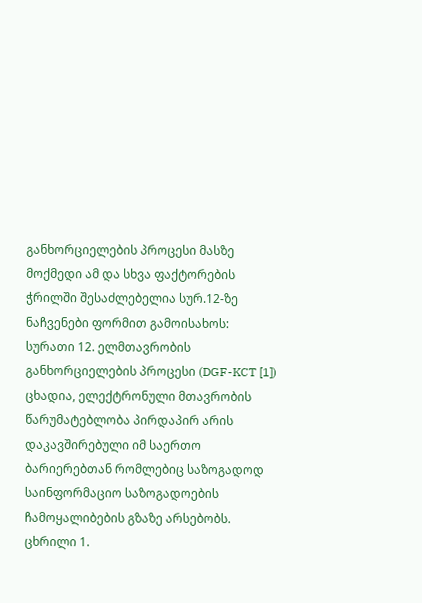განხორციელების პროცესი მასზე მოქმედი ამ და სხვა ფაქტორების ჭრილში შესაძლებელია სურ.12-ზე ნაჩვენები ფორმით გამოისახოს:
სურათი 12. ელმთავრობის განხორციელების პროცესი (DGF-KCT [1])
ცხადია, ელექტრონული მთავრობის წარუმატებლობა პირდაპირ არის დაკავშირებული იმ საერთო ბარიერებთან რომლებიც საზოგადოდ საინფორმაციო საზოგადოების ჩამოყალიბების გზაზე არსებობს.
ცხრილი 1.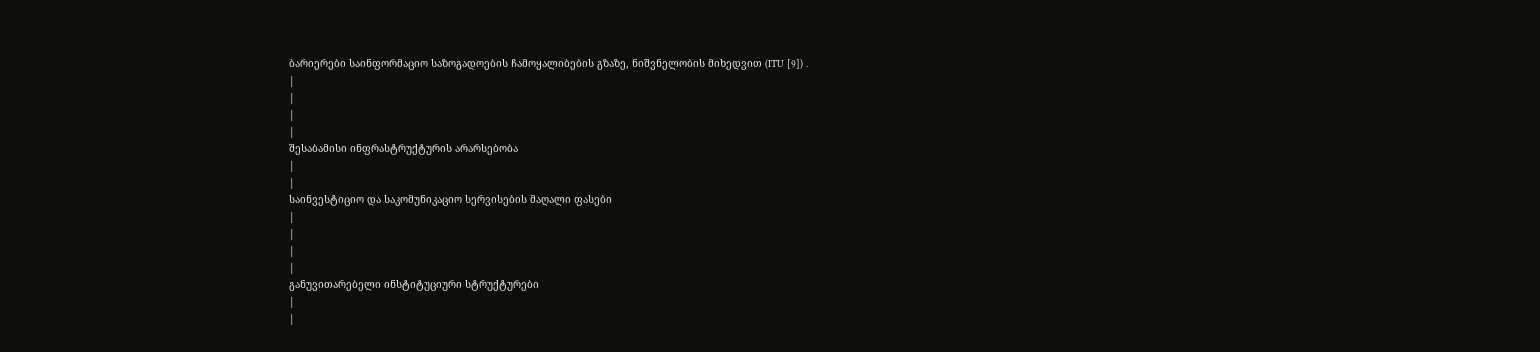ბარიერები საინფორმაციო საზოგადოების ჩამოყალიბების გზაზე, ნიშვნელობის მიხედვით (ITU [9]) .
|
|
|
|
შესაბამისი ინფრასტრუქტურის არარსებობა
|
|
საინვესტიციო და საკომუნიკაციო სერვისების მაღალი ფასები
|
|
|
|
განუვითარებელი ინსტიტუციური სტრუქტურები
|
|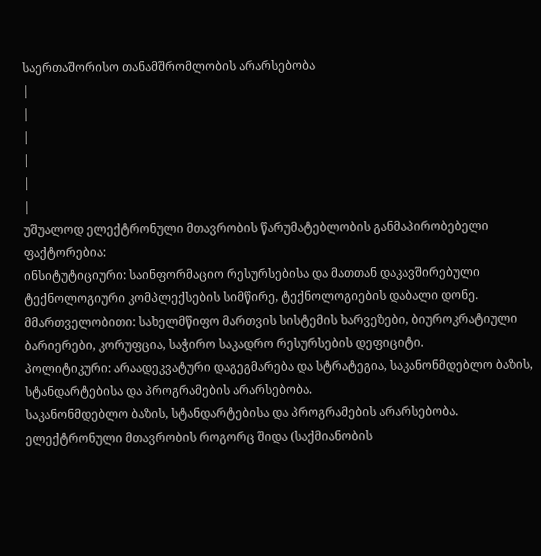საერთაშორისო თანამშრომლობის არარსებობა
|
|
|
|
|
|
უშუალოდ ელექტრონული მთავრობის წარუმატებლობის განმაპირობებელი ფაქტორებია:
ინსიტუტიციური: საინფორმაციო რესურსებისა და მათთან დაკავშირებული ტექნოლოგიური კომპლექსების სიმწირე, ტექნოლოგიების დაბალი დონე.
მმართველობითი: სახელმწიფო მართვის სისტემის ხარვეზები, ბიუროკრატიული ბარიერები, კორუფცია, საჭირო საკადრო რესურსების დეფიციტი.
პოლიტიკური: არაადეკვატური დაგეგმარება და სტრატეგია, საკანონმდებლო ბაზის, სტანდარტებისა და პროგრამების არარსებობა.
საკანონმდებლო ბაზის, სტანდარტებისა და პროგრამების არარსებობა.
ელექტრონული მთავრობის როგორც შიდა (საქმიანობის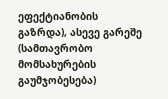ეფექტიანობის გაზრდა), ასევე გარეშე (სამთავრობო მომსახურების გაუმჯობესება)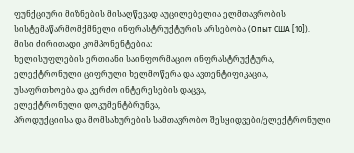ფუნქციური მიზნების მისაღწევად აუცილებელია ელმთავრობის სისტემაწარმომქმნელი ინფრასტრუქტურის არსებობა (Опыт США [10]).
მისი ძირითადი კომპონენტებია:
ხელისუფლების ერთიანი საინფორმაციო ინფრასტრუქტურა,
ელექტრონული ციფრული ხელმოწერა და ავთენტიფიკაცია,
უსაფრთხოება და კერძო ინტერესების დაცვა,
ელექტრონული დოკუმენტბრუნვა,
პროდუქციისა და მომსახურების სამთავრობო შესყიდვები/ელექტრონული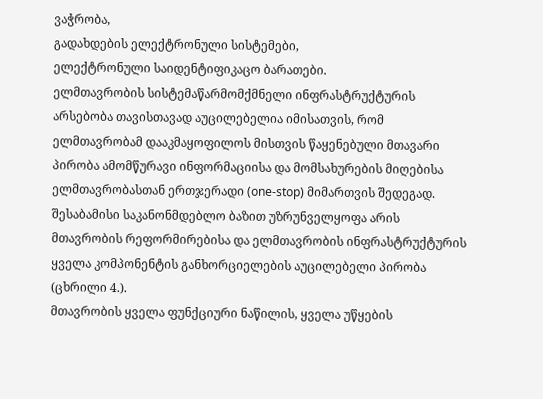ვაჭრობა,
გადახდების ელექტრონული სისტემები,
ელექტრონული საიდენტიფიკაცო ბარათები.
ელმთავრობის სისტემაწარმომქმნელი ინფრასტრუქტურის არსებობა თავისთავად აუცილებელია იმისათვის, რომ ელმთავრობამ დააკმაყოფილოს მისთვის წაყენებული მთავარი პირობა ამომწურავი ინფორმაციისა და მომსახურების მიღებისა ელმთავრობასთან ერთჯერადი (one-stop) მიმართვის შედეგად.
შესაბამისი საკანონმდებლო ბაზით უზრუნველყოფა არის მთავრობის რეფორმირებისა და ელმთავრობის ინფრასტრუქტურის ყველა კომპონენტის განხორციელების აუცილებელი პირობა (ცხრილი 4.).
მთავრობის ყველა ფუნქციური ნაწილის, ყველა უწყების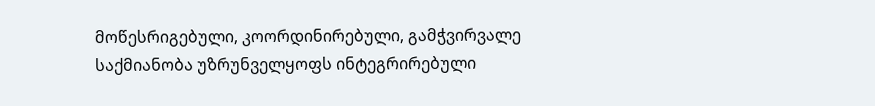მოწესრიგებული, კოორდინირებული, გამჭვირვალე საქმიანობა უზრუნველყოფს ინტეგრირებული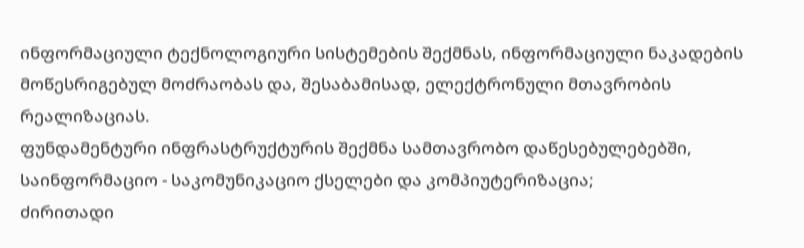ინფორმაციული ტექნოლოგიური სისტემების შექმნას, ინფორმაციული ნაკადების მოწესრიგებულ მოძრაობას და, შესაბამისად, ელექტრონული მთავრობის რეალიზაციას.
ფუნდამენტური ინფრასტრუქტურის შექმნა სამთავრობო დაწესებულებებში, საინფორმაციო - საკომუნიკაციო ქსელები და კომპიუტერიზაცია;
ძირითადი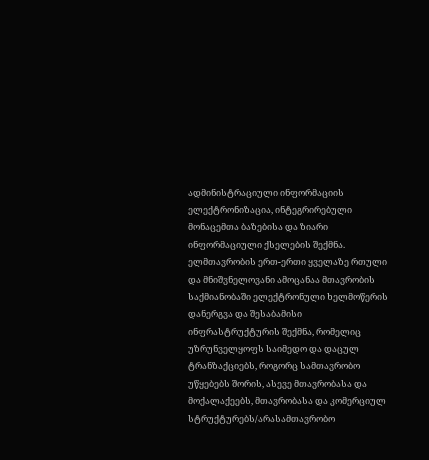ადმინისტრაციული ინფორმაციის ელექტრონიზაცია, ინტეგრირებული მონაცემთა ბაზებისა და ზიარი ინფორმაციული ქსელების შექმნა.
ელმთავრობის ერთ-ერთი ყველაზე რთული და მნიშვნელოვანი ამოცანაა მთავრობის საქმიანობაში ელექტრონული ხელმოწერის დანერგვა და შესაბამისი ინფრასტრუქტურის შექმნა, რომელიც უზრუნველყოფს საიმედო და დაცულ ტრანზაქციებს, როგორც სამთავრობო უწყებებს შორის, ასევე მთავრობასა და მოქალაქეებს, მთავრობასა და კომერციულ სტრუქტურებს/არასამთავრობო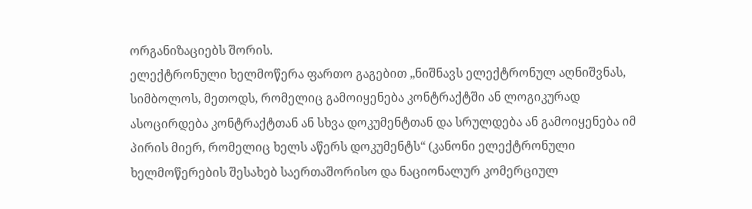ორგანიზაციებს შორის.
ელექტრონული ხელმოწერა ფართო გაგებით „ნიშნავს ელექტრონულ აღნიშვნას, სიმბოლოს, მეთოდს, რომელიც გამოიყენება კონტრაქტში ან ლოგიკურად ასოცირდება კონტრაქტთან ან სხვა დოკუმენტთან და სრულდება ან გამოიყენება იმ პირის მიერ, რომელიც ხელს აწერს დოკუმენტს“ (კანონი ელექტრონული ხელმოწერების შესახებ საერთაშორისო და ნაციონალურ კომერციულ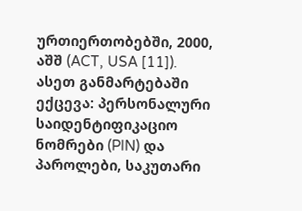ურთიერთობებში, 2000, აშშ (ACT, USA [11]). ასეთ განმარტებაში ექცევა: პერსონალური საიდენტიფიკაციო ნომრები (PIN) და პაროლები, საკუთარი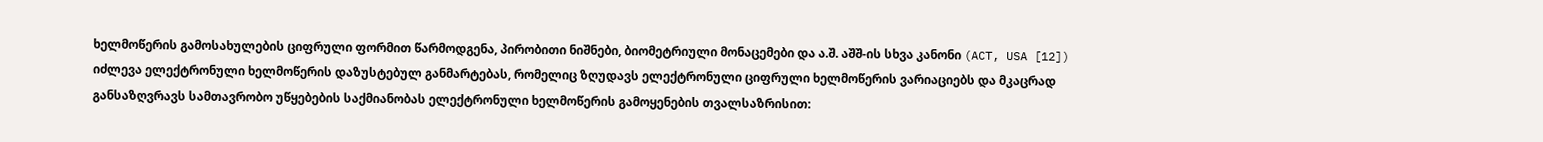ხელმოწერის გამოსახულების ციფრული ფორმით წარმოდგენა, პირობითი ნიშნები, ბიომეტრიული მონაცემები და ა.შ. აშშ-ის სხვა კანონი (ACT, USA [12]) იძლევა ელექტრონული ხელმოწერის დაზუსტებულ განმარტებას, რომელიც ზღუდავს ელექტრონული ციფრული ხელმოწერის ვარიაციებს და მკაცრად განსაზღვრავს სამთავრობო უწყებების საქმიანობას ელექტრონული ხელმოწერის გამოყენების თვალსაზრისით: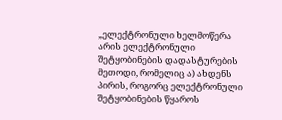„ელექტრონული ხელმოწერა არის ელექტრონული შეტყობინების დადასტურების მეთოდი, რომელიც ა) ახდენს პირის, როგორც ელექტრონული შეტყობინების წყაროს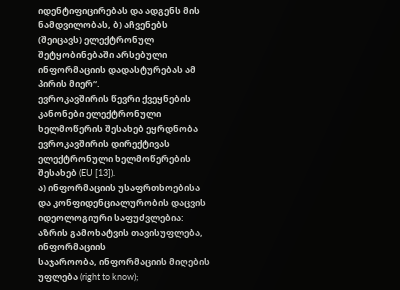იდენტიფიცირებას და ადგენს მის ნამდვილობას, ბ) აჩვენებს (შეიცავს) ელექტრონულ შეტყობინებაში არსებული ინფორმაციის დადასტურებას ამ პირის მიერ“.
ევროკავშირის წევრი ქვეყნების კანონები ელექტრონული ხელმოწერის შესახებ ეყრდნობა ევროკავშირის დირექტივას ელექტრონული ხელმოწერების შესახებ (EU [13]).
ა) ინფორმაციის უსაფრთხოებისა და კონფიდენციალურობის დაცვის იდეოლოგიური საფუძვლებია:
აზრის გამოხატვის თავისუფლება, ინფორმაციის
საჯაროობა, ინფორმაციის მიღების უფლება (right to know);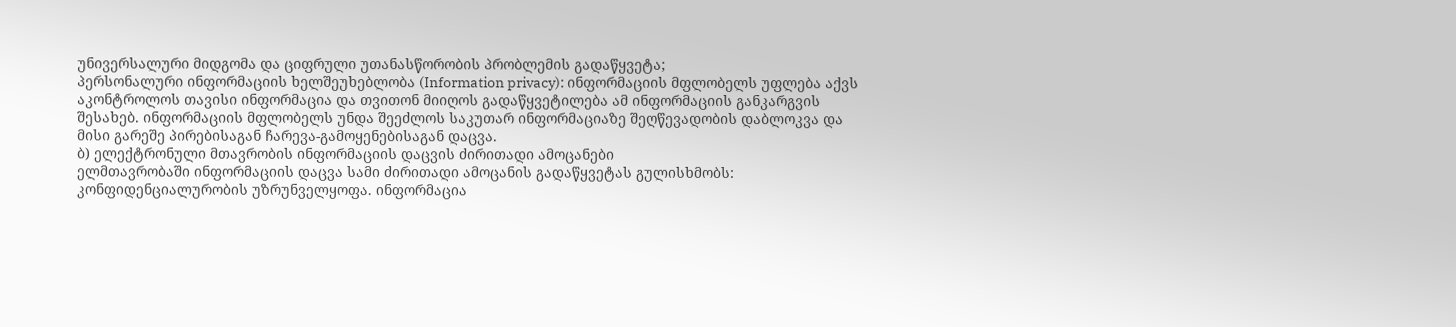უნივერსალური მიდგომა და ციფრული უთანასწორობის პრობლემის გადაწყვეტა;
პერსონალური ინფორმაციის ხელშეუხებლობა (Information privacy): ინფორმაციის მფლობელს უფლება აქვს აკონტროლოს თავისი ინფორმაცია და თვითონ მიიღოს გადაწყვეტილება ამ ინფორმაციის განკარგვის შესახებ. ინფორმაციის მფლობელს უნდა შეეძლოს საკუთარ ინფორმაციაზე შეღწევადობის დაბლოკვა და მისი გარეშე პირებისაგან ჩარევა-გამოყენებისაგან დაცვა.
ბ) ელექტრონული მთავრობის ინფორმაციის დაცვის ძირითადი ამოცანები
ელმთავრობაში ინფორმაციის დაცვა სამი ძირითადი ამოცანის გადაწყვეტას გულისხმობს:
კონფიდენციალურობის უზრუნველყოფა. ინფორმაცია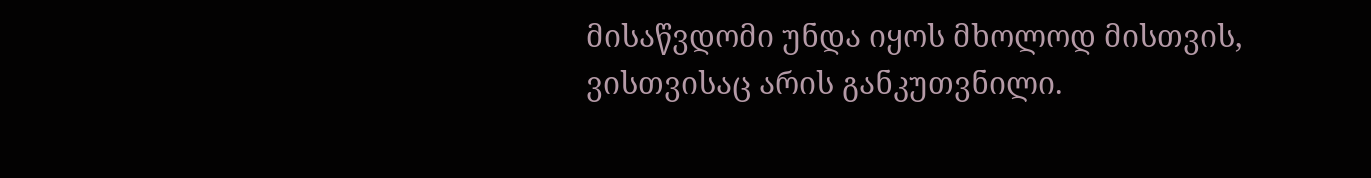მისაწვდომი უნდა იყოს მხოლოდ მისთვის, ვისთვისაც არის განკუთვნილი.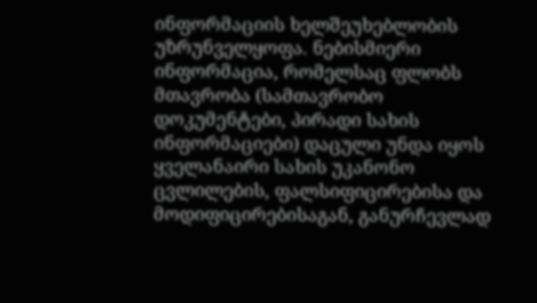ინფორმაციის ხელშეუხებლობის უზრუნველყოფა. ნებისმიერი ინფორმაცია, რომელსაც ფლობს მთავრობა (სამთავრობო დოკუმენტები, პირადი სახის ინფორმაციები) დაცული უნდა იყოს ყველანაირი სახის უკანონო ცვლილების, ფალსიფიცირებისა და მოდიფიცირებისაგან, განურჩევლად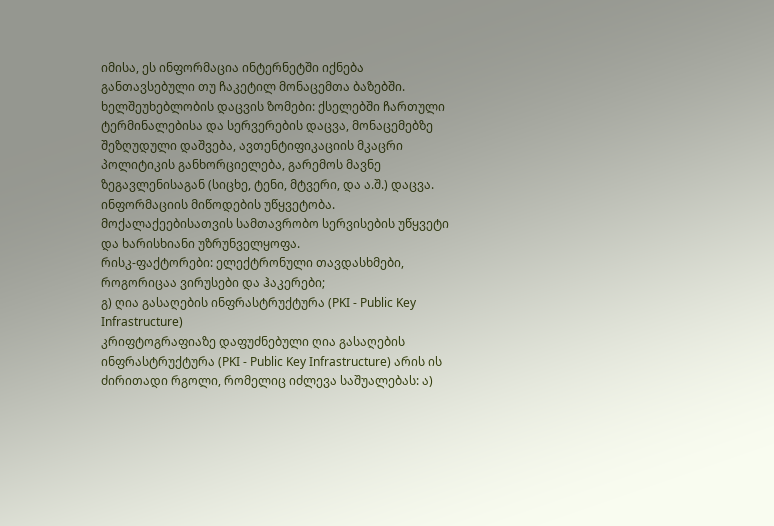იმისა, ეს ინფორმაცია ინტერნეტში იქნება განთავსებული თუ ჩაკეტილ მონაცემთა ბაზებში.
ხელშეუხებლობის დაცვის ზომები: ქსელებში ჩართული ტერმინალებისა და სერვერების დაცვა, მონაცემებზე შეზღუდული დაშვება, ავთენტიფიკაციის მკაცრი პოლიტიკის განხორციელება, გარემოს მავნე ზეგავლენისაგან (სიცხე, ტენი, მტვერი, და ა.შ.) დაცვა.
ინფორმაციის მიწოდების უწყვეტობა. მოქალაქეებისათვის სამთავრობო სერვისების უწყვეტი და ხარისხიანი უზრუნველყოფა.
რისკ-ფაქტორები: ელექტრონული თავდასხმები, როგორიცაა ვირუსები და ჰაკერები;
გ) ღია გასაღების ინფრასტრუქტურა (PKI - Public Key Infrastructure)
კრიფტოგრაფიაზე დაფუძნებული ღია გასაღების ინფრასტრუქტურა (PKI - Public Key Infrastructure) არის ის ძირითადი რგოლი, რომელიც იძლევა საშუალებას: ა)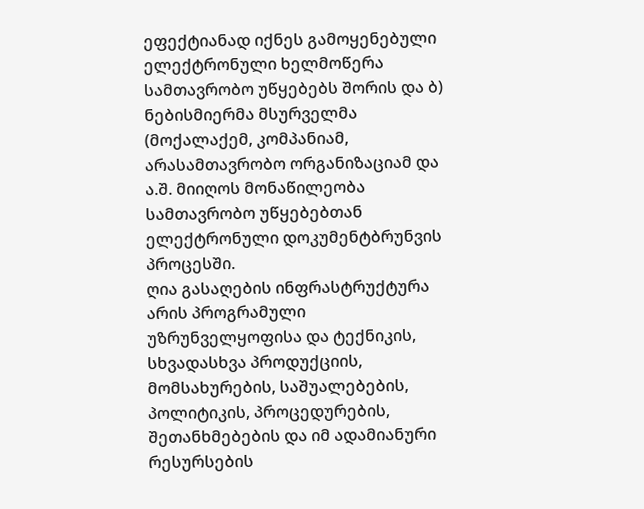ეფექტიანად იქნეს გამოყენებული ელექტრონული ხელმოწერა სამთავრობო უწყებებს შორის და ბ) ნებისმიერმა მსურველმა (მოქალაქემ, კომპანიამ, არასამთავრობო ორგანიზაციამ და ა.შ. მიიღოს მონაწილეობა სამთავრობო უწყებებთან ელექტრონული დოკუმენტბრუნვის პროცესში.
ღია გასაღების ინფრასტრუქტურა არის პროგრამული უზრუნველყოფისა და ტექნიკის, სხვადასხვა პროდუქციის, მომსახურების, საშუალებების, პოლიტიკის, პროცედურების, შეთანხმებების და იმ ადამიანური რესურსების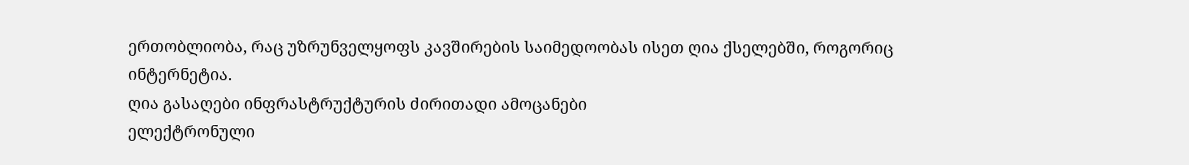ერთობლიობა, რაც უზრუნველყოფს კავშირების საიმედოობას ისეთ ღია ქსელებში, როგორიც ინტერნეტია.
ღია გასაღები ინფრასტრუქტურის ძირითადი ამოცანები
ელექტრონული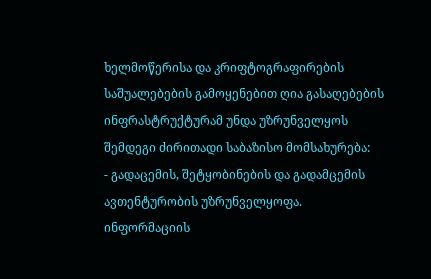ხელმოწერისა და კრიფტოგრაფირების საშუალებების გამოყენებით ღია გასაღებების ინფრასტრუქტურამ უნდა უზრუნველყოს შემდეგი ძირითადი საბაზისო მომსახურება:
- გადაცემის, შეტყობინების და გადამცემის ავთენტურობის უზრუნველყოფა. ინფორმაციის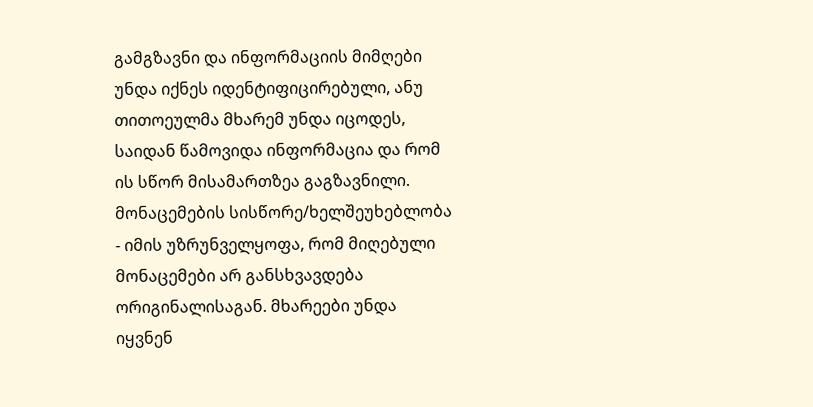გამგზავნი და ინფორმაციის მიმღები უნდა იქნეს იდენტიფიცირებული, ანუ თითოეულმა მხარემ უნდა იცოდეს, საიდან წამოვიდა ინფორმაცია და რომ ის სწორ მისამართზეა გაგზავნილი.
მონაცემების სისწორე/ხელშეუხებლობა
- იმის უზრუნველყოფა, რომ მიღებული მონაცემები არ განსხვავდება ორიგინალისაგან. მხარეები უნდა იყვნენ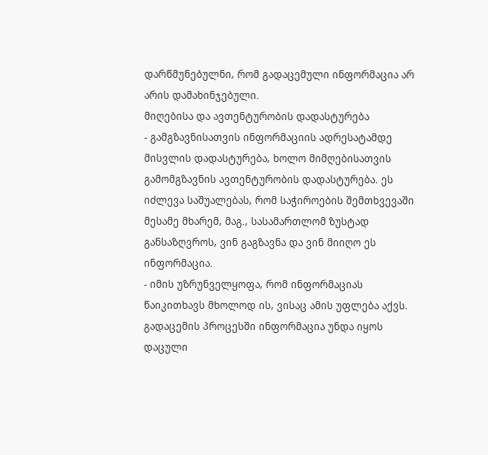დარწმუნებულნი, რომ გადაცემული ინფორმაცია არ არის დამახინჯებული.
მიღებისა და ავთენტურობის დადასტურება
- გამგზავნისათვის ინფორმაციის ადრესატამდე მისვლის დადასტურება, ხოლო მიმღებისათვის გამომგზავნის ავთენტურობის დადასტურება. ეს იძლევა საშუალებას, რომ საჭიროების შემთხვევაში მესამე მხარემ, მაგ., სასამართლომ ზუსტად განსაზღვროს, ვინ გაგზავნა და ვინ მიიღო ეს ინფორმაცია.
- იმის უზრუნველყოფა, რომ ინფორმაციას წაიკითხავს მხოლოდ ის, ვისაც ამის უფლება აქვს. გადაცემის პროცესში ინფორმაცია უნდა იყოს დაცული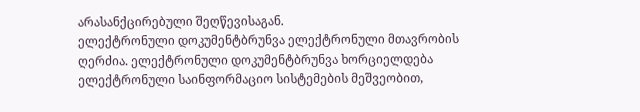არასანქცირებული შეღწევისაგან.
ელექტრონული დოკუმენტბრუნვა ელექტრონული მთავრობის ღერძია. ელექტრონული დოკუმენტბრუნვა ხორციელდება ელექტრონული საინფორმაციო სისტემების მეშვეობით,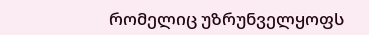რომელიც უზრუნველყოფს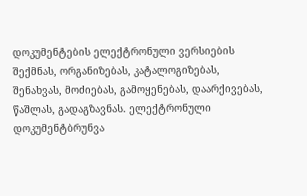დოკუმენტების ელექტრონული ვერსიების შექმნას, ორგანიზებას, კატალოგიზებას, შენახვას, მოძიებას, გამოყენებას, დაარქივებას, წაშლას, გადაგზავნას. ელექტრონული დოკუმენტბრუნვა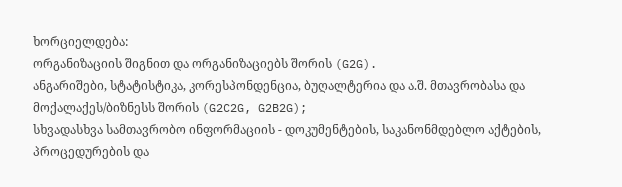ხორციელდება:
ორგანიზაციის შიგნით და ორგანიზაციებს შორის (G2G).
ანგარიშები, სტატისტიკა, კორესპონდენცია, ბუღალტერია და ა.შ. მთავრობასა და მოქალაქეს/ბიზნესს შორის (G2C2G, G2B2G);
სხვადასხვა სამთავრობო ინფორმაციის - დოკუმენტების, საკანონმდებლო აქტების, პროცედურების და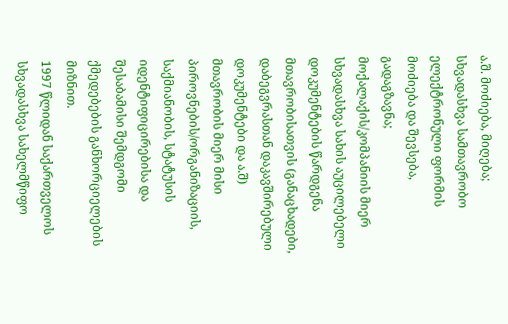ა.შ. მოძიება, მიღება;
სხვადასხვა სამთავრობო ელექტრონული ფორმის მოძიება და შევსება, გადაგზავნა;
მოქალაქის/კომპანიის მიერ სხვადასხვა სახის აუცილებელი დოკუმენტების წარდგენა მთავრობისათვის (განაცხადები, დაბეგვრასთან დაკავშირებული დოკუმენტები და ა.შ) მთავრობის მიერ მისი პიროვნების/ორგანიზაციის, საქმიანობის, სტატუსის იდენტიფიცირებისა და შესაბამისი შემდგომი ქმედებების განხორციელების მიზნით.
1997 წლიდან საქართველოს სხვადასხვა სახელმწიფო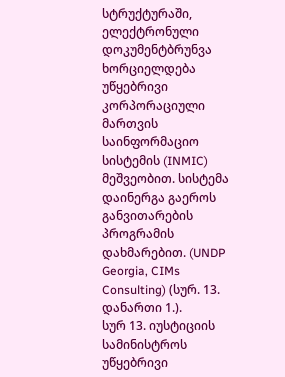სტრუქტურაში, ელექტრონული დოკუმენტბრუნვა ხორციელდება უწყებრივი კორპორაციული მართვის საინფორმაციო სისტემის (INMIC) მეშვეობით. სისტემა დაინერგა გაეროს განვითარების პროგრამის დახმარებით. (UNDP Georgia, CIMs Consulting) (სურ. 13. დანართი 1.).
სურ 13. იუსტიციის სამინისტროს უწყებრივი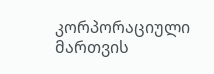კორპორაციული მართვის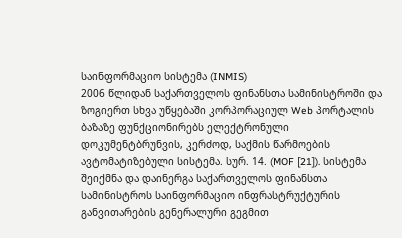საინფორმაციო სისტემა (INMIS)
2006 წლიდან საქართველოს ფინანსთა სამინისტროში და ზოგიერთ სხვა უწყებაში კორპორაციულ Web პორტალის ბაზაზე ფუნქციონირებს ელექტრონული დოკუმენტბრუნვის, კერძოდ, საქმის წარმოების ავტომატიზებული სისტემა. სურ. 14. (MOF [21]). სისტემა შეიქმნა და დაინერგა საქართველოს ფინანსთა სამინისტროს საინფორმაციო ინფრასტრუქტურის განვითარების გენერალური გეგმით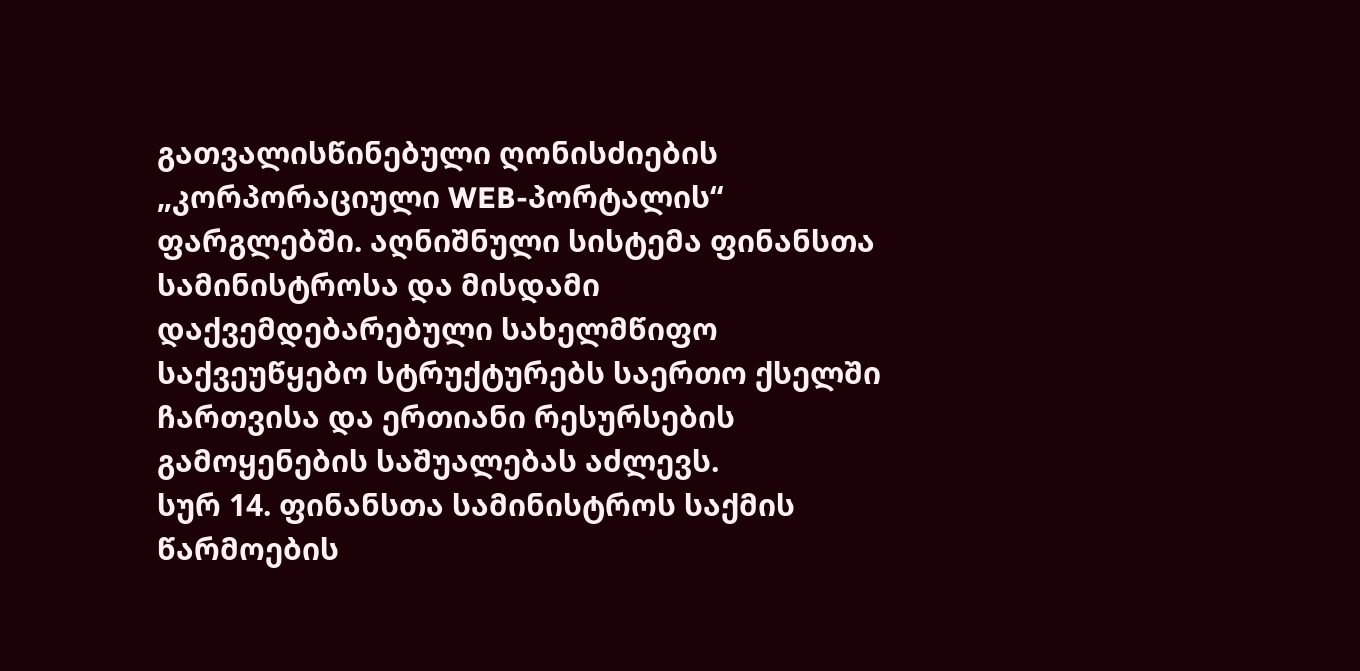გათვალისწინებული ღონისძიების „კორპორაციული WEB-პორტალის“ ფარგლებში. აღნიშნული სისტემა ფინანსთა სამინისტროსა და მისდამი დაქვემდებარებული სახელმწიფო საქვეუწყებო სტრუქტურებს საერთო ქსელში ჩართვისა და ერთიანი რესურსების გამოყენების საშუალებას აძლევს.
სურ 14. ფინანსთა სამინისტროს საქმის წარმოების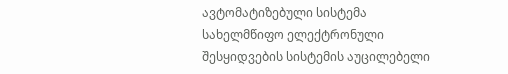ავტომატიზებული სისტემა
სახელმწიფო ელექტრონული შესყიდვების სისტემის აუცილებელი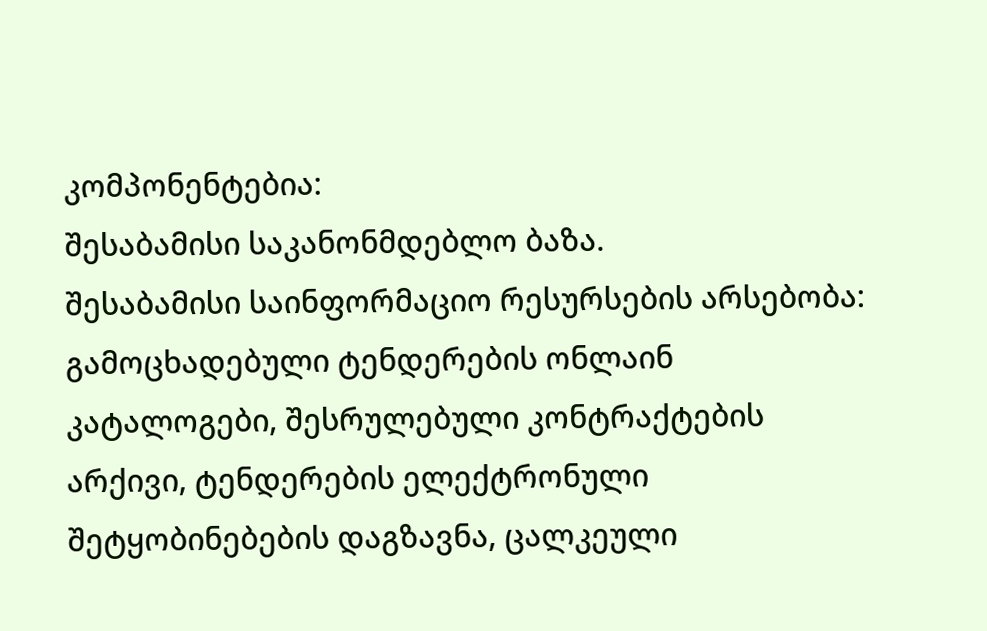კომპონენტებია:
შესაბამისი საკანონმდებლო ბაზა.
შესაბამისი საინფორმაციო რესურსების არსებობა: გამოცხადებული ტენდერების ონლაინ კატალოგები, შესრულებული კონტრაქტების არქივი, ტენდერების ელექტრონული შეტყობინებების დაგზავნა, ცალკეული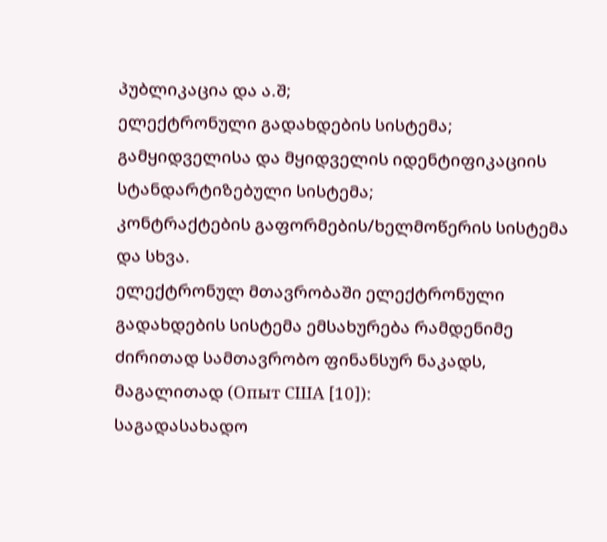პუბლიკაცია და ა.შ;
ელექტრონული გადახდების სისტემა;
გამყიდველისა და მყიდველის იდენტიფიკაციის სტანდარტიზებული სისტემა;
კონტრაქტების გაფორმების/ხელმოწერის სისტემა და სხვა.
ელექტრონულ მთავრობაში ელექტრონული გადახდების სისტემა ემსახურება რამდენიმე ძირითად სამთავრობო ფინანსურ ნაკადს, მაგალითად (Опыт США [10]):
საგადასახადო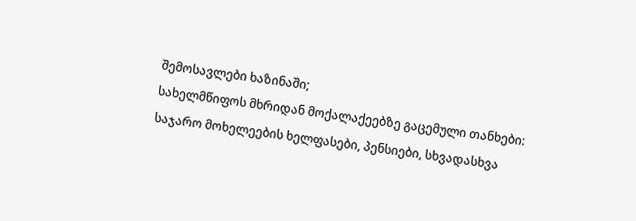შემოსავლები ხაზინაში;
სახელმწიფოს მხრიდან მოქალაქეებზე გაცემული თანხები:
საჯარო მოხელეების ხელფასები, პენსიები, სხვადასხვა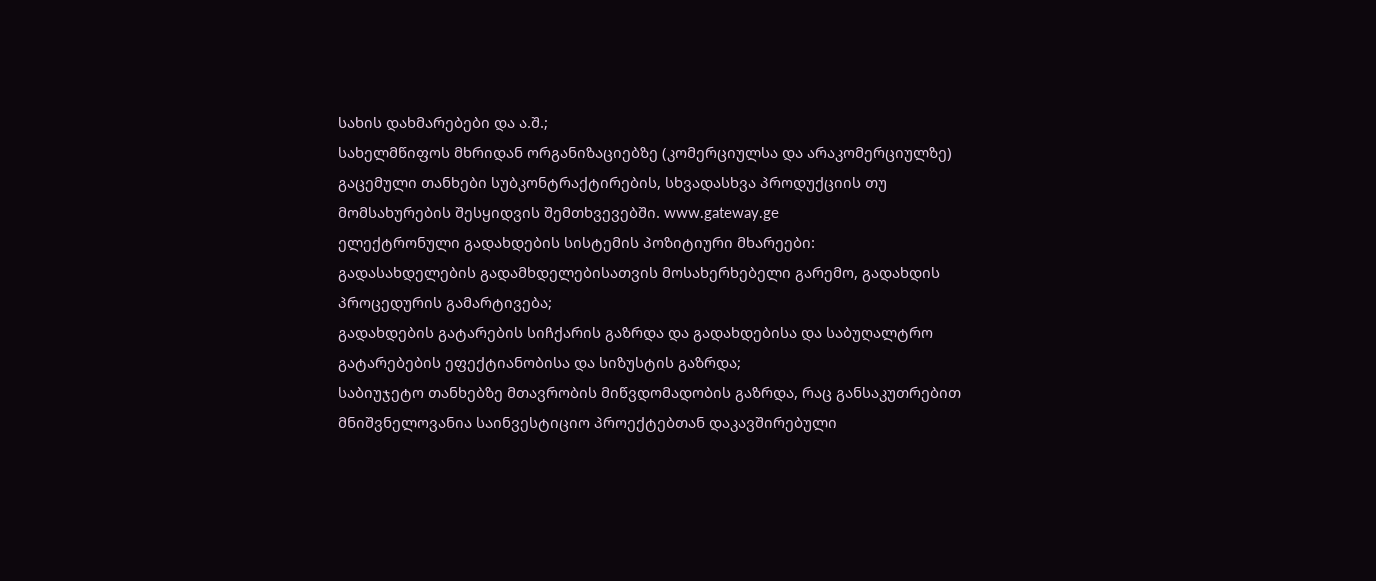სახის დახმარებები და ა.შ.;
სახელმწიფოს მხრიდან ორგანიზაციებზე (კომერციულსა და არაკომერციულზე) გაცემული თანხები სუბკონტრაქტირების, სხვადასხვა პროდუქციის თუ მომსახურების შესყიდვის შემთხვევებში. www.gateway.ge
ელექტრონული გადახდების სისტემის პოზიტიური მხარეები:
გადასახდელების გადამხდელებისათვის მოსახერხებელი გარემო, გადახდის პროცედურის გამარტივება;
გადახდების გატარების სიჩქარის გაზრდა და გადახდებისა და საბუღალტრო გატარებების ეფექტიანობისა და სიზუსტის გაზრდა;
საბიუჯეტო თანხებზე მთავრობის მიწვდომადობის გაზრდა, რაც განსაკუთრებით მნიშვნელოვანია საინვესტიციო პროექტებთან დაკავშირებული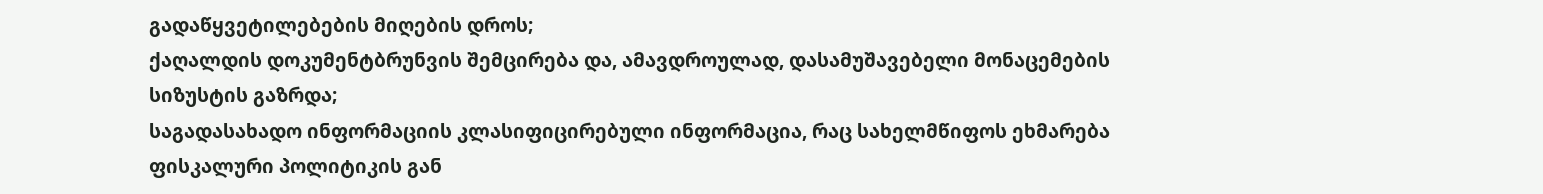გადაწყვეტილებების მიღების დროს;
ქაღალდის დოკუმენტბრუნვის შემცირება და, ამავდროულად, დასამუშავებელი მონაცემების სიზუსტის გაზრდა;
საგადასახადო ინფორმაციის კლასიფიცირებული ინფორმაცია, რაც სახელმწიფოს ეხმარება ფისკალური პოლიტიკის გან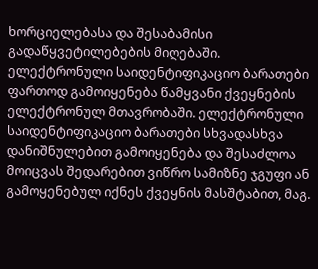ხორციელებასა და შესაბამისი გადაწყვეტილებების მიღებაში.
ელექტრონული საიდენტიფიკაციო ბარათები ფართოდ გამოიყენება წამყვანი ქვეყნების ელექტრონულ მთავრობაში. ელექტრონული საიდენტიფიკაციო ბარათები სხვადასხვა დანიშნულებით გამოიყენება და შესაძლოა მოიცვას შედარებით ვიწრო სამიზნე ჯგუფი ან გამოყენებულ იქნეს ქვეყნის მასშტაბით, მაგ.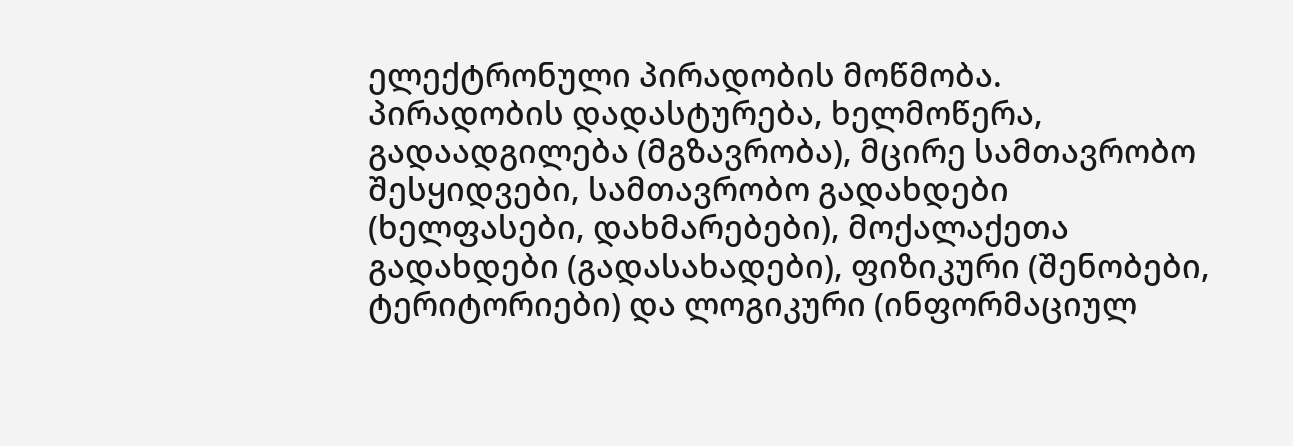ელექტრონული პირადობის მოწმობა.
პირადობის დადასტურება, ხელმოწერა, გადაადგილება (მგზავრობა), მცირე სამთავრობო შესყიდვები, სამთავრობო გადახდები (ხელფასები, დახმარებები), მოქალაქეთა გადახდები (გადასახადები), ფიზიკური (შენობები, ტერიტორიები) და ლოგიკური (ინფორმაციულ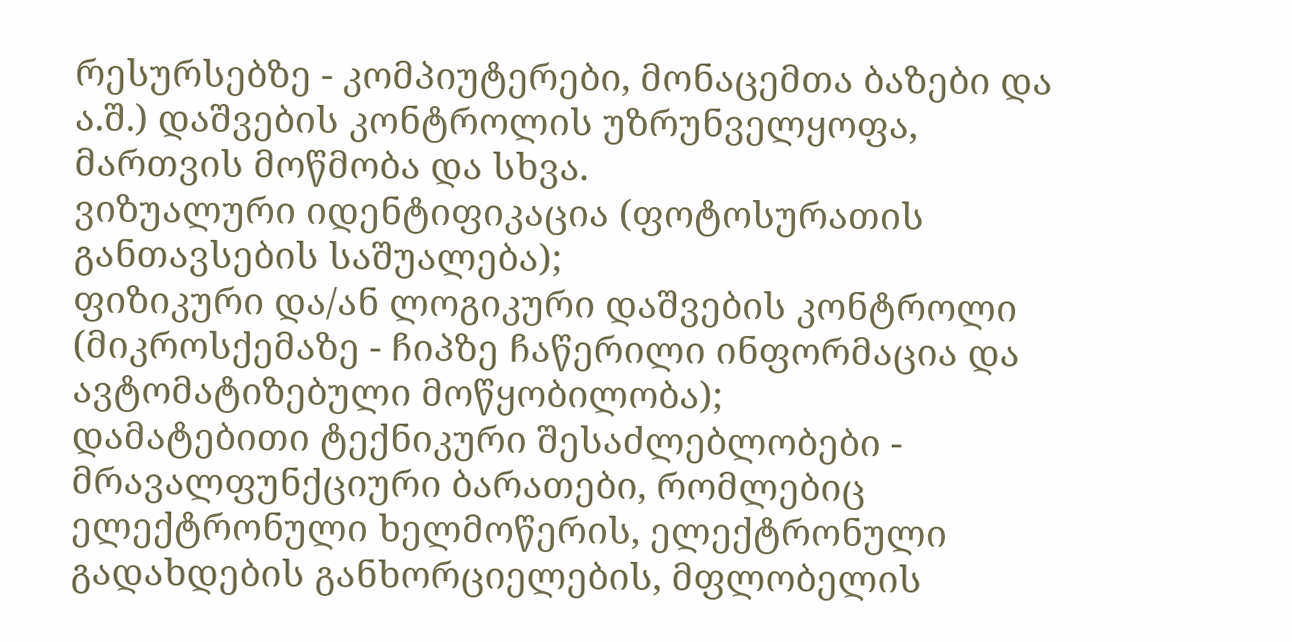რესურსებზე - კომპიუტერები, მონაცემთა ბაზები და ა.შ.) დაშვების კონტროლის უზრუნველყოფა, მართვის მოწმობა და სხვა.
ვიზუალური იდენტიფიკაცია (ფოტოსურათის განთავსების საშუალება);
ფიზიკური და/ან ლოგიკური დაშვების კონტროლი (მიკროსქემაზე - ჩიპზე ჩაწერილი ინფორმაცია და ავტომატიზებული მოწყობილობა);
დამატებითი ტექნიკური შესაძლებლობები - მრავალფუნქციური ბარათები, რომლებიც ელექტრონული ხელმოწერის, ელექტრონული გადახდების განხორციელების, მფლობელის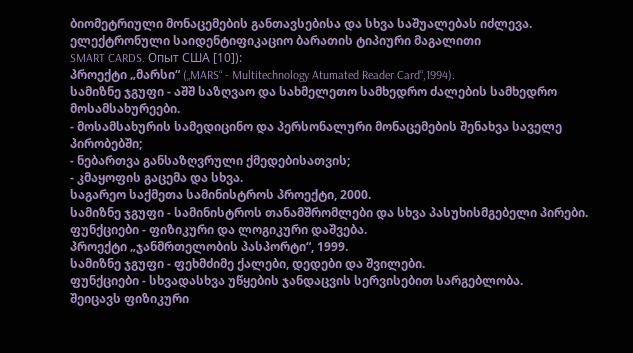ბიომეტრიული მონაცემების განთავსებისა და სხვა საშუალებას იძლევა.
ელექტრონული საიდენტიფიკაციო ბარათის ტიპიური მაგალითი
SMART CARDS. Опыт США [10]):
პროექტი „მარსი“ („MARS“ - Multitechnology Atumated Reader Card“,1994).
სამიზნე ჯგუფი - აშშ საზღვაო და სახმელეთო სამხედრო ძალების სამხედრო მოსამსახურეები.
- მოსამსახურის სამედიცინო და პერსონალური მონაცემების შენახვა საველე პირობებში;
- ნებართვა განსაზღვრული ქმედებისათვის;
- კმაყოფის გაცემა და სხვა.
საგარეო საქმეთა სამინისტროს პროექტი, 2000.
სამიზნე ჯგუფი - სამინისტროს თანამშრომლები და სხვა პასუხისმგებელი პირები.
ფუნქციები - ფიზიკური და ლოგიკური დაშვება.
პროექტი „ჯანმრთელობის პასპორტი“, 1999.
სამიზნე ჯგუფი - ფეხმძიმე ქალები, დედები და შვილები.
ფუნქციები - სხვადასხვა უწყების ჯანდაცვის სერვისებით სარგებლობა.
შეიცავს ფიზიკური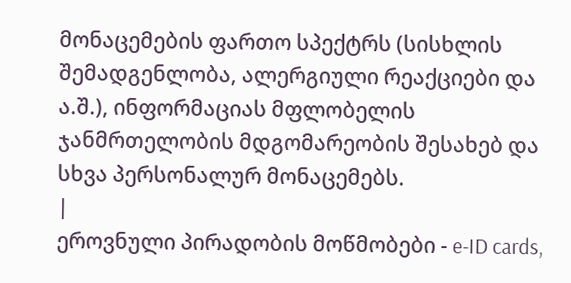მონაცემების ფართო სპექტრს (სისხლის შემადგენლობა, ალერგიული რეაქციები და ა.შ.), ინფორმაციას მფლობელის ჯანმრთელობის მდგომარეობის შესახებ და სხვა პერსონალურ მონაცემებს.
|
ეროვნული პირადობის მოწმობები - e-ID cards,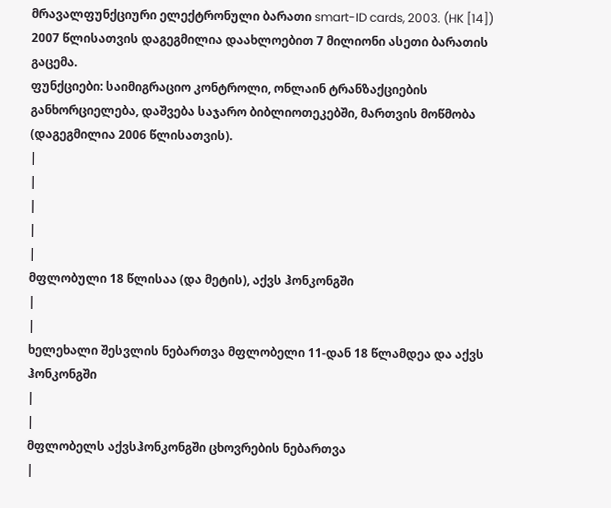მრავალფუნქციური ელექტრონული ბარათი smart-ID cards, 2003. (HK [14])
2007 წლისათვის დაგეგმილია დაახლოებით 7 მილიონი ასეთი ბარათის გაცემა.
ფუნქციები: საიმიგრაციო კონტროლი, ონლაინ ტრანზაქციების განხორციელება, დაშვება საჯარო ბიბლიოთეკებში, მართვის მოწმობა (დაგეგმილია 2006 წლისათვის).
|
|
|
|
|
მფლობული 18 წლისაა (და მეტის), აქვს ჰონკონგში
|
|
ხელეხალი შესვლის ნებართვა მფლობელი 11-დან 18 წლამდეა და აქვს ჰონკონგში
|
|
მფლობელს აქვსჰონკონგში ცხოვრების ნებართვა
|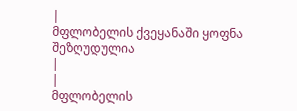|
მფლობელის ქვეყანაში ყოფნა შეზღუდულია
|
|
მფლობელის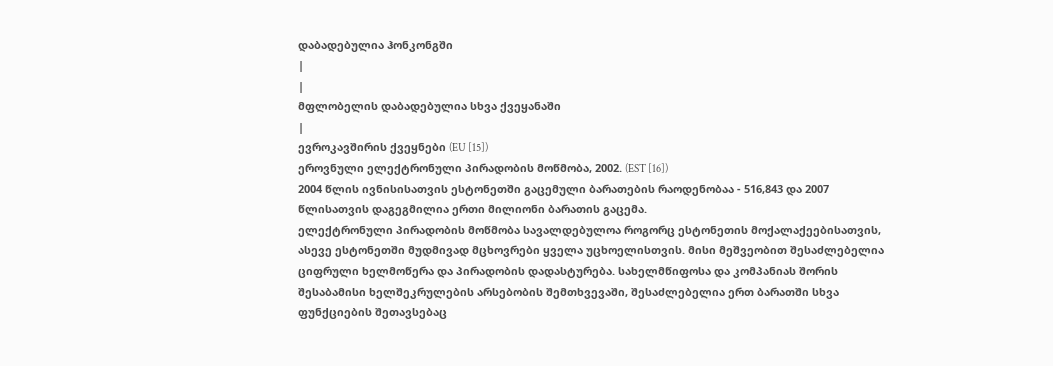დაბადებულია ჰონკონგში
|
|
მფლობელის დაბადებულია სხვა ქვეყანაში
|
ევროკავშირის ქვეყნები (EU [15])
ეროვნული ელექტრონული პირადობის მოწმობა, 2002. (EST [16])
2004 წლის ივნისისათვის ესტონეთში გაცემული ბარათების რაოდენობაა - 516,843 და 2007 წლისათვის დაგეგმილია ერთი მილიონი ბარათის გაცემა.
ელექტრონული პირადობის მოწმობა სავალდებულოა როგორც ესტონეთის მოქალაქეებისათვის, ასევე ესტონეთში მუდმივად მცხოვრები ყველა უცხოელისთვის. მისი მეშვეობით შესაძლებელია ციფრული ხელმოწერა და პირადობის დადასტურება. სახელმწიფოსა და კომპანიას შორის შესაბამისი ხელშეკრულების არსებობის შემთხვევაში, შესაძლებელია ერთ ბარათში სხვა ფუნქციების შეთავსებაც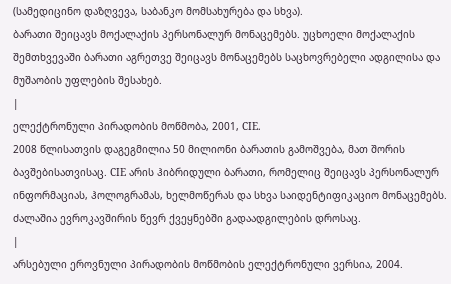(სამედიცინო დაზღვევა, საბანკო მომსახურება და სხვა).
ბარათი შეიცავს მოქალაქის პერსონალურ მონაცემებს. უცხოელი მოქალაქის შემთხვევაში ბარათი აგრეთვე შეიცავს მონაცემებს საცხოვრებელი ადგილისა და მუშაობის უფლების შესახებ.
|
ელექტრონული პირადობის მოწმობა, 2001, CIE.
2008 წლისათვის დაგეგმილია 50 მილიონი ბარათის გამოშვება, მათ შორის ბავშებისათვისაც. CIE არის ჰიბრიდული ბარათი, რომელიც შეიცავს პერსონალურ ინფორმაციას, ჰოლოგრამას, ხელმოწერას და სხვა საიდენტიფიკაციო მონაცემებს. ძალაშია ევროკავშირის წევრ ქვეყნებში გადაადგილების დროსაც.
|
არსებული ეროვნული პირადობის მოწმობის ელექტრონული ვერსია, 2004.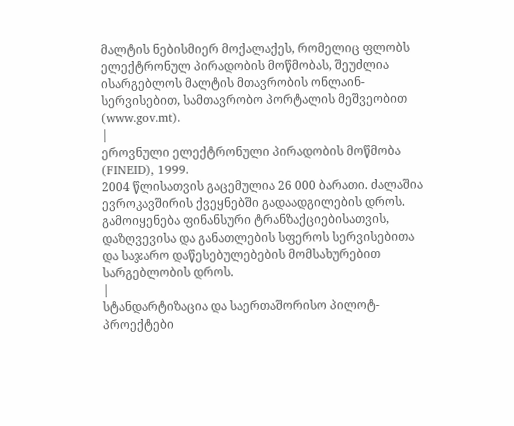მალტის ნებისმიერ მოქალაქეს, რომელიც ფლობს ელექტრონულ პირადობის მოწმობას, შეუძლია ისარგებლოს მალტის მთავრობის ონლაინ-სერვისებით, სამთავრობო პორტალის მეშვეობით (www.gov.mt).
|
ეროვნული ელექტრონული პირადობის მოწმობა (FINEID), 1999.
2004 წლისათვის გაცემულია 26 000 ბარათი. ძალაშია ევროკავშირის ქვეყნებში გადაადგილების დროს. გამოიყენება ფინანსური ტრანზაქციებისათვის, დაზღვევისა და განათლების სფეროს სერვისებითა და საჯარო დაწესებულებების მომსახურებით სარგებლობის დროს.
|
სტანდარტიზაცია და საერთაშორისო პილოტ-პროექტები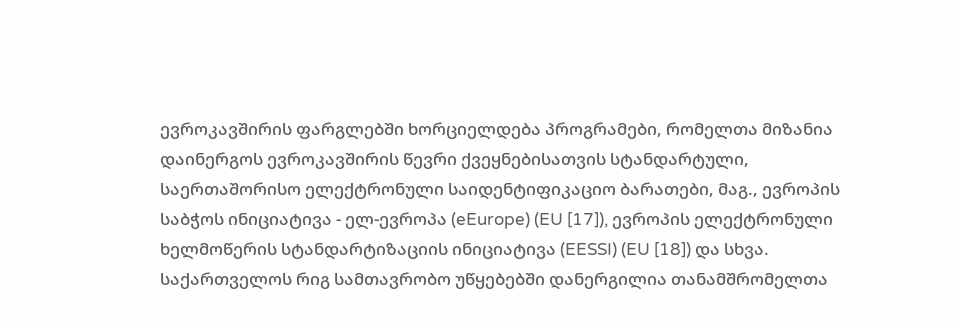ევროკავშირის ფარგლებში ხორციელდება პროგრამები, რომელთა მიზანია დაინერგოს ევროკავშირის წევრი ქვეყნებისათვის სტანდარტული, საერთაშორისო ელექტრონული საიდენტიფიკაციო ბარათები, მაგ., ევროპის საბჭოს ინიციატივა - ელ-ევროპა (eEurope) (EU [17]), ევროპის ელექტრონული ხელმოწერის სტანდარტიზაციის ინიციატივა (EESSI) (EU [18]) და სხვა.
საქართველოს რიგ სამთავრობო უწყებებში დანერგილია თანამშრომელთა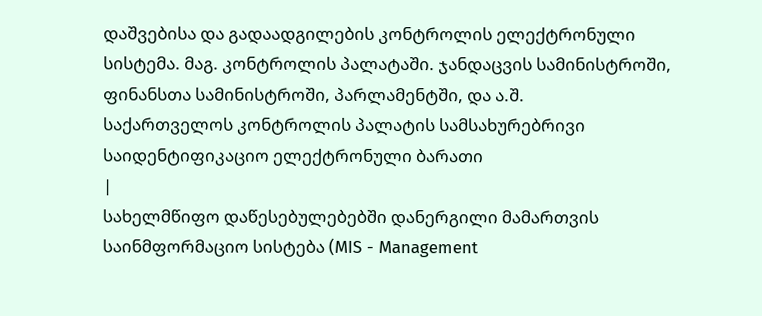დაშვებისა და გადაადგილების კონტროლის ელექტრონული სისტემა. მაგ. კონტროლის პალატაში. ჯანდაცვის სამინისტროში, ფინანსთა სამინისტროში, პარლამენტში, და ა.შ.
საქართველოს კონტროლის პალატის სამსახურებრივი საიდენტიფიკაციო ელექტრონული ბარათი
|
სახელმწიფო დაწესებულებებში დანერგილი მამართვის საინმფორმაციო სისტება (MIS - Management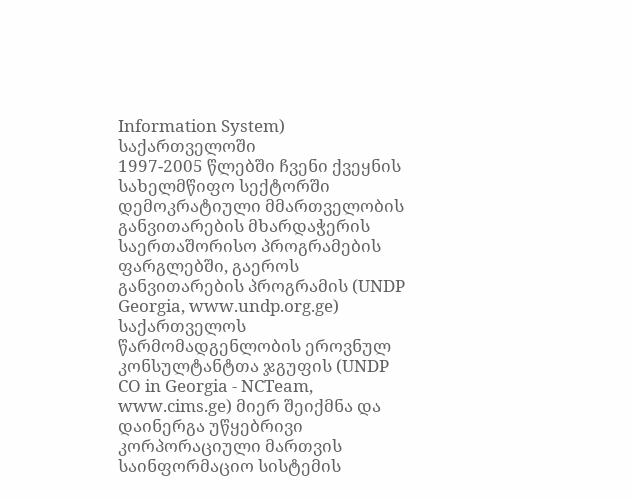Information System) საქართველოში
1997-2005 წლებში ჩვენი ქვეყნის სახელმწიფო სექტორში დემოკრატიული მმართველობის განვითარების მხარდაჭერის საერთაშორისო პროგრამების ფარგლებში, გაეროს განვითარების პროგრამის (UNDP Georgia, www.undp.org.ge) საქართველოს წარმომადგენლობის ეროვნულ კონსულტანტთა ჯგუფის (UNDP CO in Georgia - NCTeam, www.cims.ge) მიერ შეიქმნა და დაინერგა უწყებრივი კორპორაციული მართვის საინფორმაციო სისტემის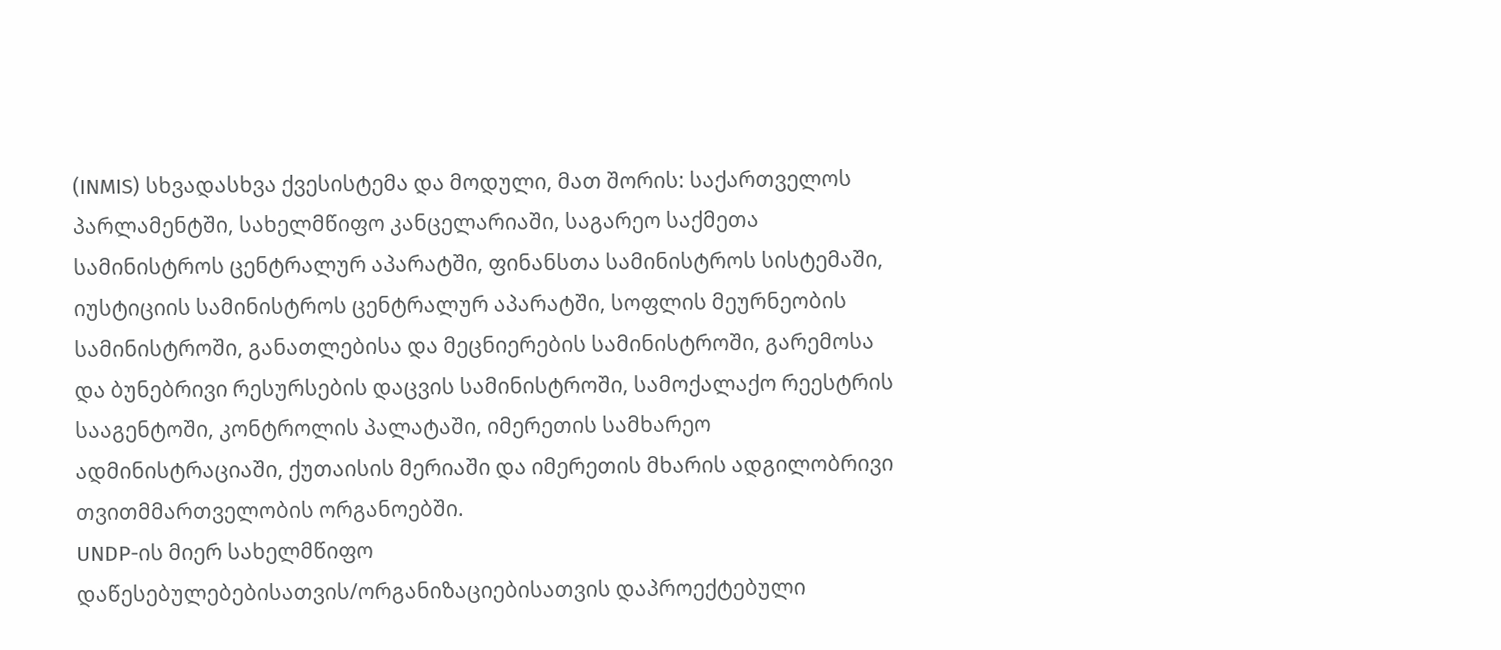(INMIS) სხვადასხვა ქვესისტემა და მოდული, მათ შორის: საქართველოს პარლამენტში, სახელმწიფო კანცელარიაში, საგარეო საქმეთა სამინისტროს ცენტრალურ აპარატში, ფინანსთა სამინისტროს სისტემაში, იუსტიციის სამინისტროს ცენტრალურ აპარატში, სოფლის მეურნეობის სამინისტროში, განათლებისა და მეცნიერების სამინისტროში, გარემოსა და ბუნებრივი რესურსების დაცვის სამინისტროში, სამოქალაქო რეესტრის სააგენტოში, კონტროლის პალატაში, იმერეთის სამხარეო ადმინისტრაციაში, ქუთაისის მერიაში და იმერეთის მხარის ადგილობრივი თვითმმართველობის ორგანოებში.
UNDP-ის მიერ სახელმწიფო დაწესებულებებისათვის/ორგანიზაციებისათვის დაპროექტებული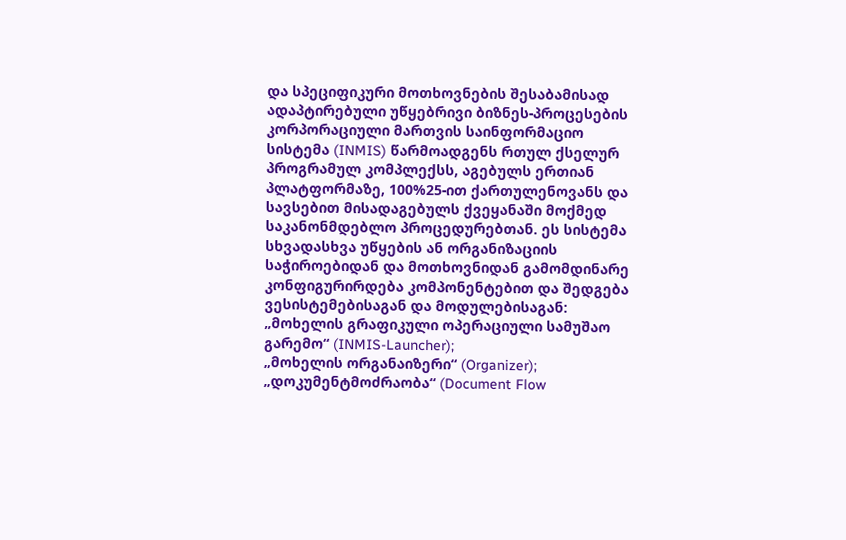და სპეციფიკური მოთხოვნების შესაბამისად ადაპტირებული უწყებრივი ბიზნეს-პროცესების კორპორაციული მართვის საინფორმაციო სისტემა (INMIS) წარმოადგენს რთულ ქსელურ პროგრამულ კომპლექსს, აგებულს ერთიან პლატფორმაზე, 100%25-ით ქართულენოვანს და სავსებით მისადაგებულს ქვეყანაში მოქმედ საკანონმდებლო პროცედურებთან. ეს სისტემა სხვადასხვა უწყების ან ორგანიზაციის საჭიროებიდან და მოთხოვნიდან გამომდინარე კონფიგურირდება კომპონენტებით და შედგება ვესისტემებისაგან და მოდულებისაგან:
„მოხელის გრაფიკული ოპერაციული სამუშაო გარემო“ (INMIS-Launcher);
„მოხელის ორგანაიზერი“ (Organizer);
„დოკუმენტმოძრაობა“ (Document Flow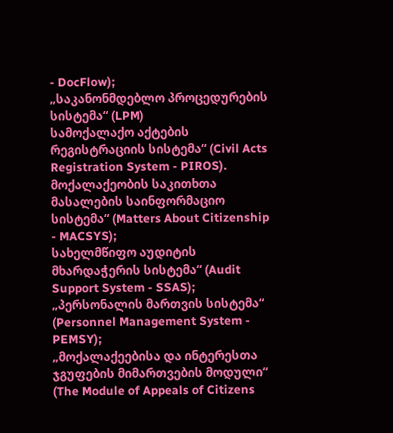- DocFlow);
„საკანონმდებლო პროცედურების სისტემა“ (LPM)
სამოქალაქო აქტების რეგისტრაციის სისტემა“ (Civil Acts Registration System - PIROS).
მოქალაქეობის საკითხთა მასალების საინფორმაციო სისტემა“ (Matters About Citizenship - MACSYS);
სახელმწიფო აუდიტის მხარდაჭერის სისტემა“ (Audit Support System - SSAS);
„პერსონალის მართვის სისტემა“ (Personnel Management System - PEMSY);
„მოქალაქეებისა და ინტერესთა ჯგუფების მიმართვების მოდული“ (The Module of Appeals of Citizens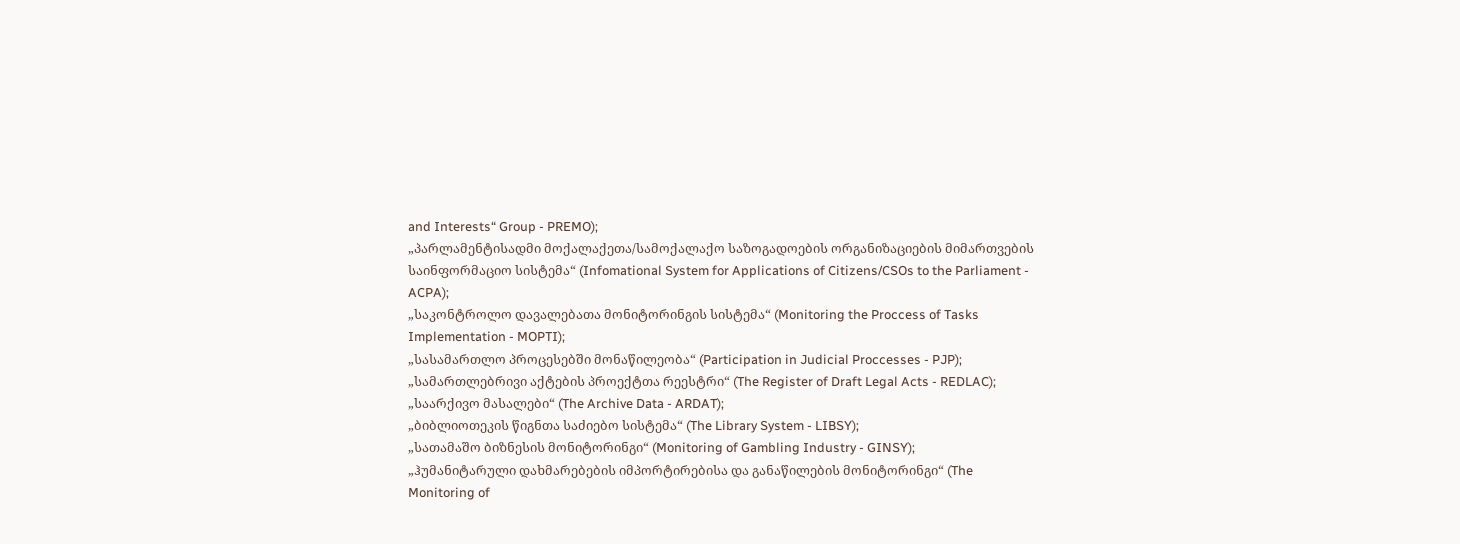and Interests“ Group - PREMO);
„პარლამენტისადმი მოქალაქეთა/სამოქალაქო საზოგადოების ორგანიზაციების მიმართვების საინფორმაციო სისტემა“ (Infomational System for Applications of Citizens/CSOs to the Parliament - ACPA);
„საკონტროლო დავალებათა მონიტორინგის სისტემა“ (Monitoring the Proccess of Tasks Implementation - MOPTI);
„სასამართლო პროცესებში მონაწილეობა“ (Participation in Judicial Proccesses - PJP);
„სამართლებრივი აქტების პროექტთა რეესტრი“ (The Register of Draft Legal Acts - REDLAC);
„საარქივო მასალები“ (The Archive Data - ARDAT);
„ბიბლიოთეკის წიგნთა საძიებო სისტემა“ (The Library System - LIBSY);
„სათამაშო ბიზნესის მონიტორინგი“ (Monitoring of Gambling Industry - GINSY);
„ჰუმანიტარული დახმარებების იმპორტირებისა და განაწილების მონიტორინგი“ (The Monitoring of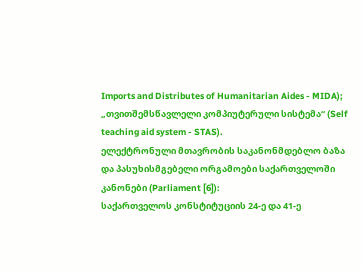Imports and Distributes of Humanitarian Aides - MIDA);
„თვითშემსწავლელი კომპიუტერული სისტემა“ (Self teaching aid system - STAS).
ელექტრონული მთავრობის საკანონმდებლო ბაზა და პასუხისმგებელი ორგამოები საქართველოში
კანონები (Parliament [6]):
საქართველოს კონსტიტუციის 24-ე და 41-ე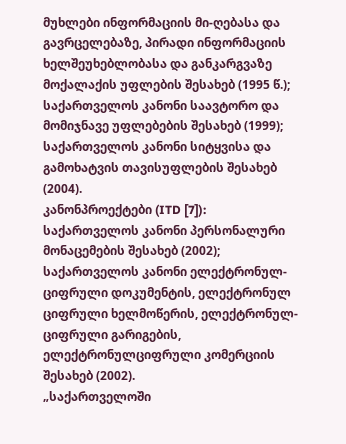მუხლები ინფორმაციის მი-ღებასა და გავრცელებაზე, პირადი ინფორმაციის ხელშეუხებლობასა და განკარგვაზე მოქალაქის უფლების შესახებ (1995 წ.);
საქართველოს კანონი საავტორო და მომიჯნავე უფლებების შესახებ (1999);
საქართველოს კანონი სიტყვისა და გამოხატვის თავისუფლების შესახებ (2004).
კანონპროექტები (ITD [7]):
საქართველოს კანონი პერსონალური მონაცემების შესახებ (2002);
საქართველოს კანონი ელექტრონულ-ციფრული დოკუმენტის, ელექტრონულ ციფრული ხელმოწერის, ელექტრონულ-ციფრული გარიგების, ელექტრონულციფრული კომერციის შესახებ (2002).
„საქართველოში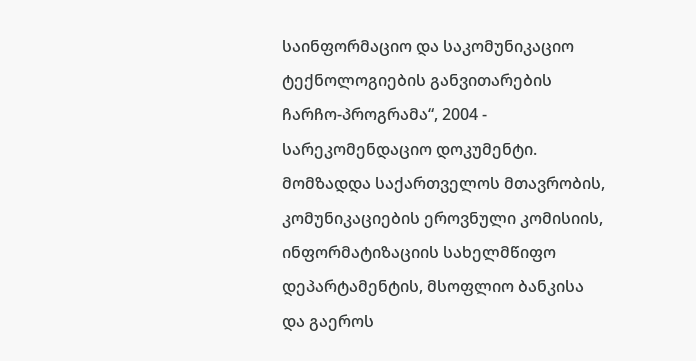საინფორმაციო და საკომუნიკაციო ტექნოლოგიების განვითარების ჩარჩო-პროგრამა“, 2004 - სარეკომენდაციო დოკუმენტი. მომზადდა საქართველოს მთავრობის, კომუნიკაციების ეროვნული კომისიის, ინფორმატიზაციის სახელმწიფო დეპარტამენტის, მსოფლიო ბანკისა და გაეროს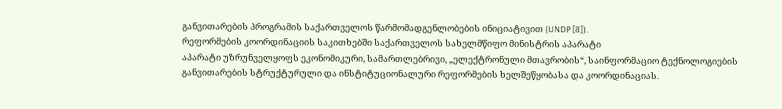განვითარების პროგრამის საქართველოს წარმომადგენლობების ინიციატივით (UNDP [8]).
რეფორმების კოორდინაციის საკითხებში საქართველოს სახელმწიფო მინისტრის აპარატი
აპარატი უზრუნველყოფს ეკონომიკური, სამართლებრივი, „ელექტრონული მთავრობის“, საინფორმაციო ტექნოლოგიების განვითარების სტრუქტურული და ინსტიტუციონალური რეფორმების ხელშეწყობასა და კოორდინაციას.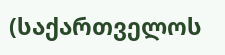(საქართველოს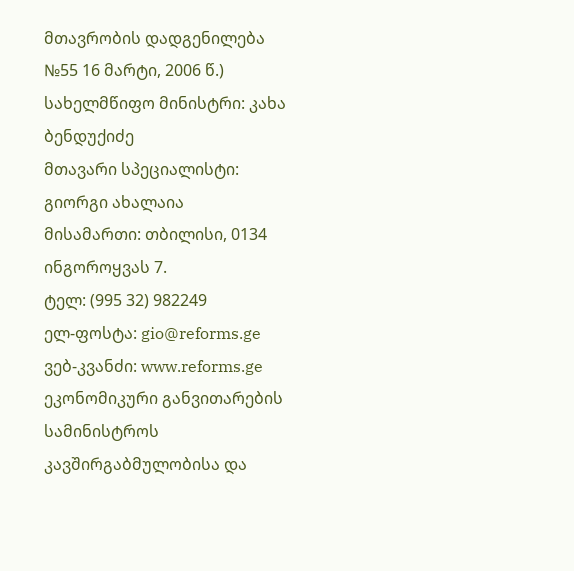მთავრობის დადგენილება №55 16 მარტი, 2006 წ.)
სახელმწიფო მინისტრი: კახა ბენდუქიძე
მთავარი სპეციალისტი: გიორგი ახალაია
მისამართი: თბილისი, 0134 ინგოროყვას 7.
ტელ: (995 32) 982249
ელ-ფოსტა: gio@reforms.ge
ვებ-კვანძი: www.reforms.ge
ეკონომიკური განვითარების სამინისტროს კავშირგაბმულობისა და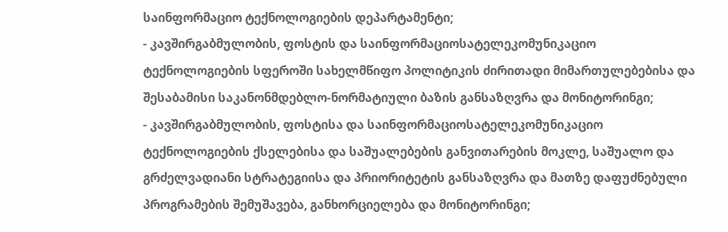საინფორმაციო ტექნოლოგიების დეპარტამენტი;
- კავშირგაბმულობის, ფოსტის და საინფორმაციოსატელეკომუნიკაციო ტექნოლოგიების სფეროში სახელმწიფო პოლიტიკის ძირითადი მიმართულებებისა და შესაბამისი საკანონმდებლო-ნორმატიული ბაზის განსაზღვრა და მონიტორინგი;
- კავშირგაბმულობის, ფოსტისა და საინფორმაციოსატელეკომუნიკაციო ტექნოლოგიების ქსელებისა და საშუალებების განვითარების მოკლე, საშუალო და გრძელვადიანი სტრატეგიისა და პრიორიტეტის განსაზღვრა და მათზე დაფუძნებული პროგრამების შემუშავება, განხორციელება და მონიტორინგი;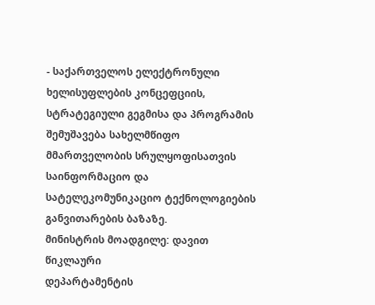- საქართველოს ელექტრონული ხელისუფლების კონცეფციის, სტრატეგიული გეგმისა და პროგრამის შემუშავება სახელმწიფო მმართველობის სრულყოფისათვის საინფორმაციო და სატელეკომუნიკაციო ტექნოლოგიების განვითარების ბაზაზე.
მინისტრის მოადგილე: დავით წიკლაური
დეპარტამენტის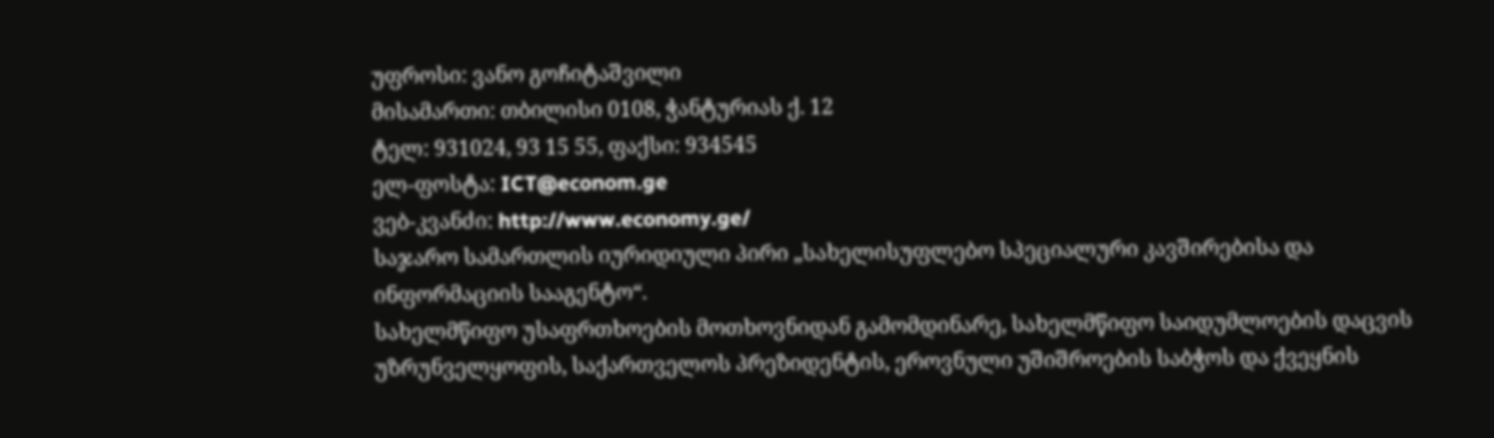უფროსი: ვანო გოჩიტაშვილი
მისამართი: თბილისი 0108, ჭანტურიას ქ. 12
ტელ: 931024, 93 15 55, ფაქსი: 934545
ელ-ფოსტა: ICT@econom.ge
ვებ-კვანძი: http://www.economy.ge/
საჯარო სამართლის იურიდიული პირი „სახელისუფლებო სპეციალური კავშირებისა და ინფორმაციის სააგენტო“.
სახელმწიფო უსაფრთხოების მოთხოვნიდან გამომდინარე, სახელმწიფო საიდუმლოების დაცვის უზრუნველყოფის, საქართველოს პრეზიდენტის, ეროვნული უშიშროების საბჭოს და ქვეყნის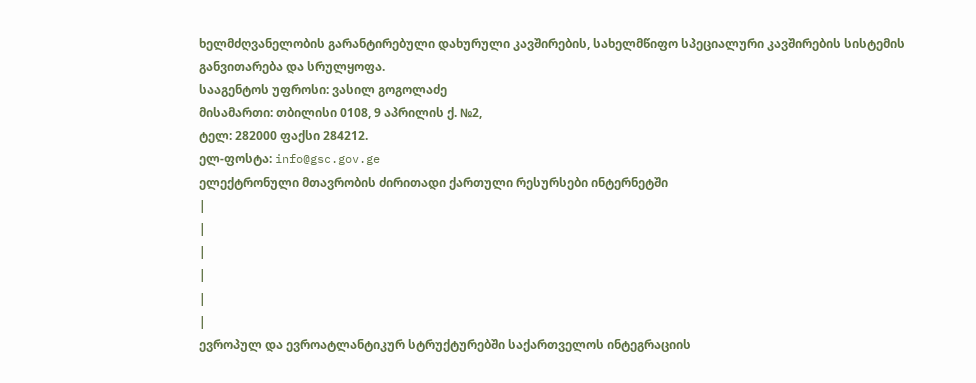ხელმძღვანელობის გარანტირებული დახურული კავშირების, სახელმწიფო სპეციალური კავშირების სისტემის განვითარება და სრულყოფა.
სააგენტოს უფროსი: ვასილ გოგოლაძე
მისამართი: თბილისი 0108, 9 აპრილის ქ. №2,
ტელ: 282000 ფაქსი 284212.
ელ-ფოსტა: info@gsc.gov.ge
ელექტრონული მთავრობის ძირითადი ქართული რესურსები ინტერნეტში
|
|
|
|
|
|
ევროპულ და ევროატლანტიკურ სტრუქტურებში საქართველოს ინტეგრაციის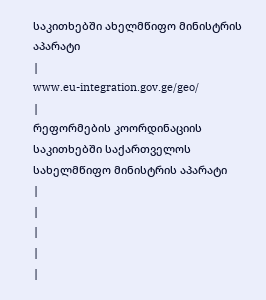საკითხებში ახელმწიფო მინისტრის აპარატი
|
www.eu-integration.gov.ge/geo/
|
რეფორმების კოორდინაციის საკითხებში საქართველოს სახელმწიფო მინისტრის აპარატი
|
|
|
|
|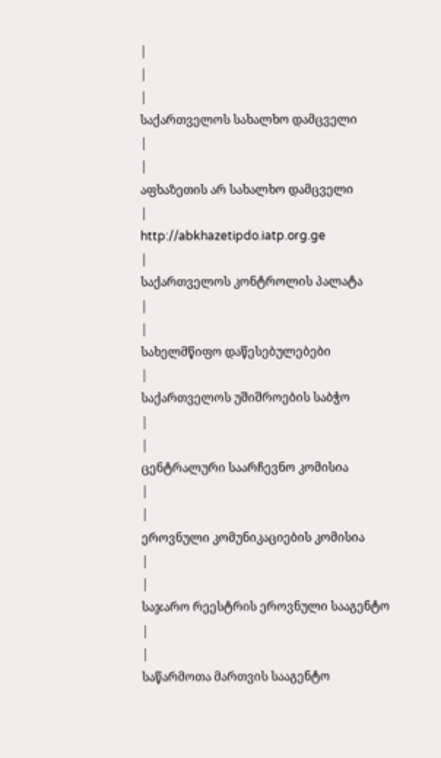|
|
|
საქართველოს სახალხო დამცველი
|
|
აფხაზეთის არ სახალხო დამცველი
|
http://abkhazetipdo.iatp.org.ge
|
საქართველოს კონტროლის პალატა
|
|
სახელმწიფო დაწესებულებები
|
საქართველოს უშიშროების საბჭო
|
|
ცენტრალური საარჩევნო კომისია
|
|
ეროვნული კომუნიკაციების კომისია
|
|
საჯარო რეესტრის ეროვნული სააგენტო
|
|
საწარმოთა მართვის სააგენტო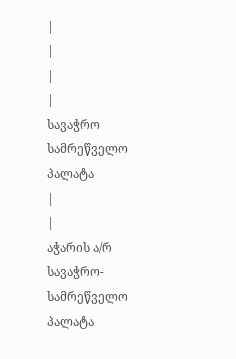|
|
|
|
სავაჭრო სამრეწველო პალატა
|
|
აჭარის ა/რ სავაჭრო-სამრეწველო პალატა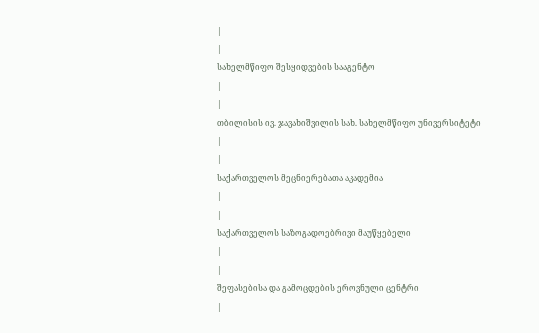|
|
სახელმწიფო შესყიდვების სააგენტო
|
|
თბილისის ივ. ჯავახიშვილის სახ. სახელმწიფო უნივერსიტეტი
|
|
საქართველოს მეცნიერებათა აკადემია
|
|
საქართველოს საზოგადოებრივი მაუწყებელი
|
|
შეფასებისა და გამოცდების ეროვნული ცენტრი
|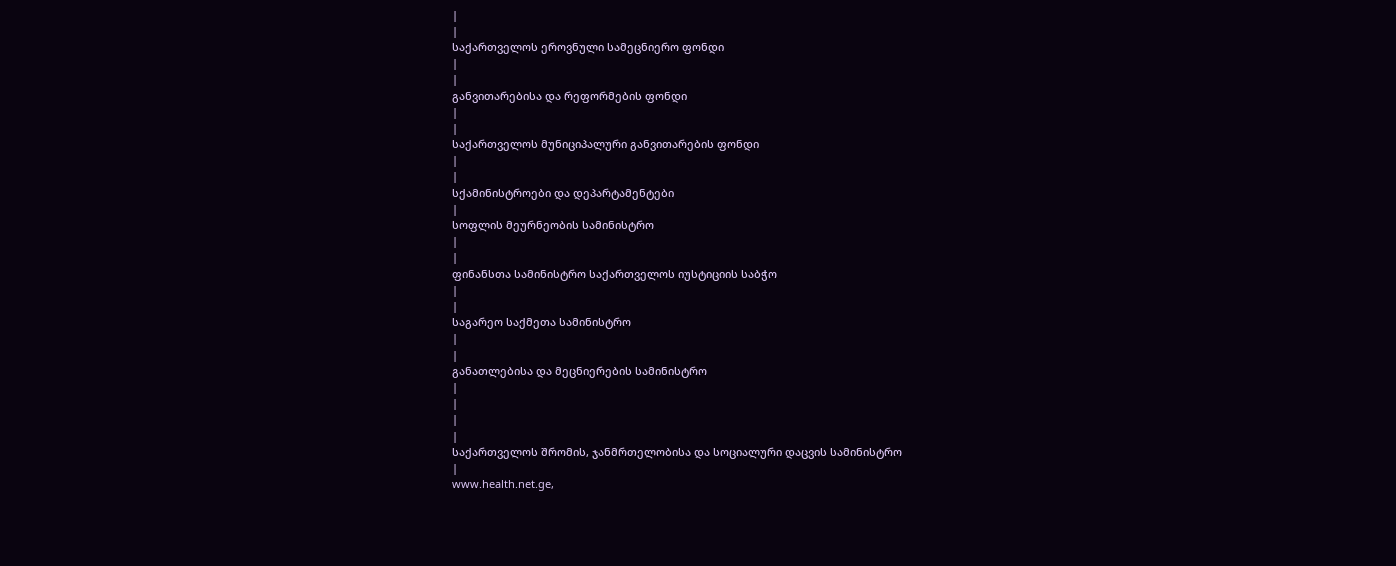|
|
საქართველოს ეროვნული სამეცნიერო ფონდი
|
|
განვითარებისა და რეფორმების ფონდი
|
|
საქართველოს მუნიციპალური განვითარების ფონდი
|
|
სქამინისტროები და დეპარტამენტები
|
სოფლის მეურნეობის სამინისტრო
|
|
ფინანსთა სამინისტრო საქართველოს იუსტიციის საბჭო
|
|
საგარეო საქმეთა სამინისტრო
|
|
განათლებისა და მეცნიერების სამინისტრო
|
|
|
|
საქართველოს შრომის, ჯანმრთელობისა და სოციალური დაცვის სამინისტრო
|
www.health.net.ge,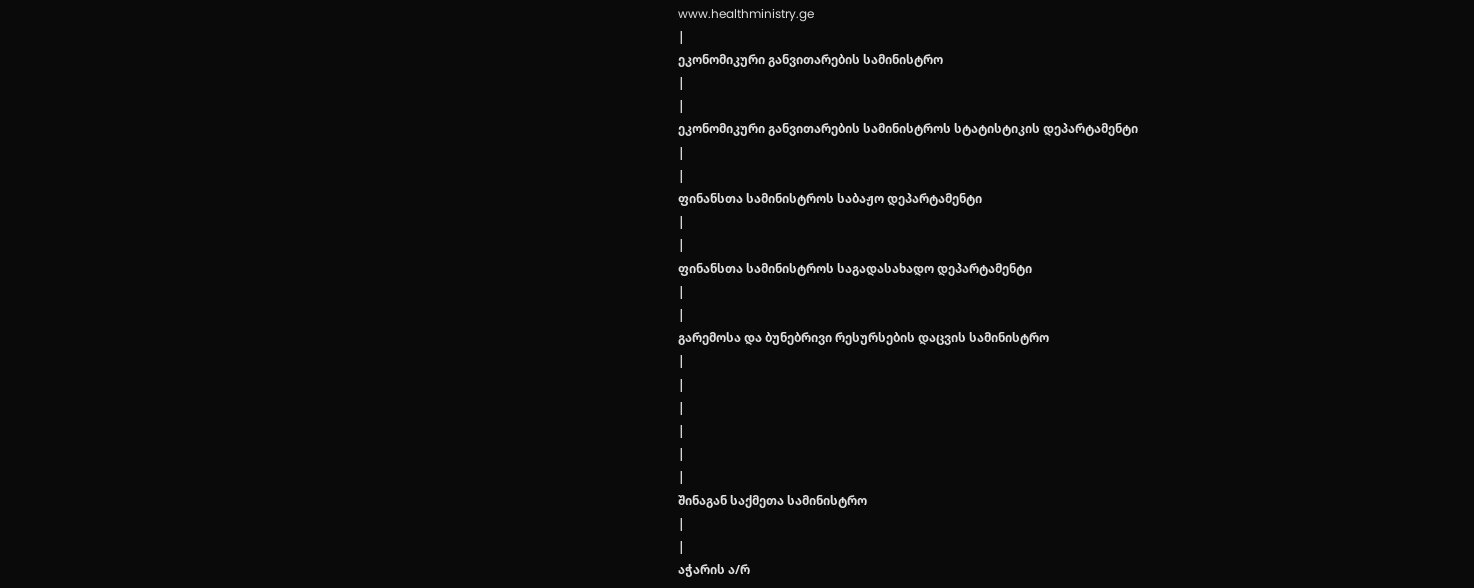www.healthministry.ge
|
ეკონომიკური განვითარების სამინისტრო
|
|
ეკონომიკური განვითარების სამინისტროს სტატისტიკის დეპარტამენტი
|
|
ფინანსთა სამინისტროს საბაჟო დეპარტამენტი
|
|
ფინანსთა სამინისტროს საგადასახადო დეპარტამენტი
|
|
გარემოსა და ბუნებრივი რესურსების დაცვის სამინისტრო
|
|
|
|
|
|
შინაგან საქმეთა სამინისტრო
|
|
აჭარის ა/რ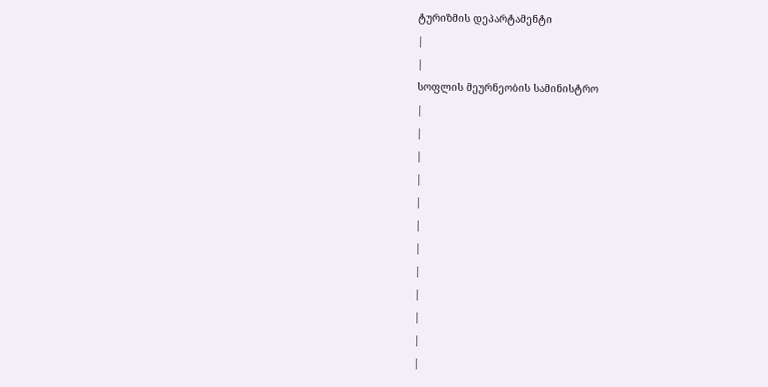ტურიზმის დეპარტამენტი
|
|
სოფლის მეურნეობის სამინისტრო
|
|
|
|
|
|
|
|
|
|
|
|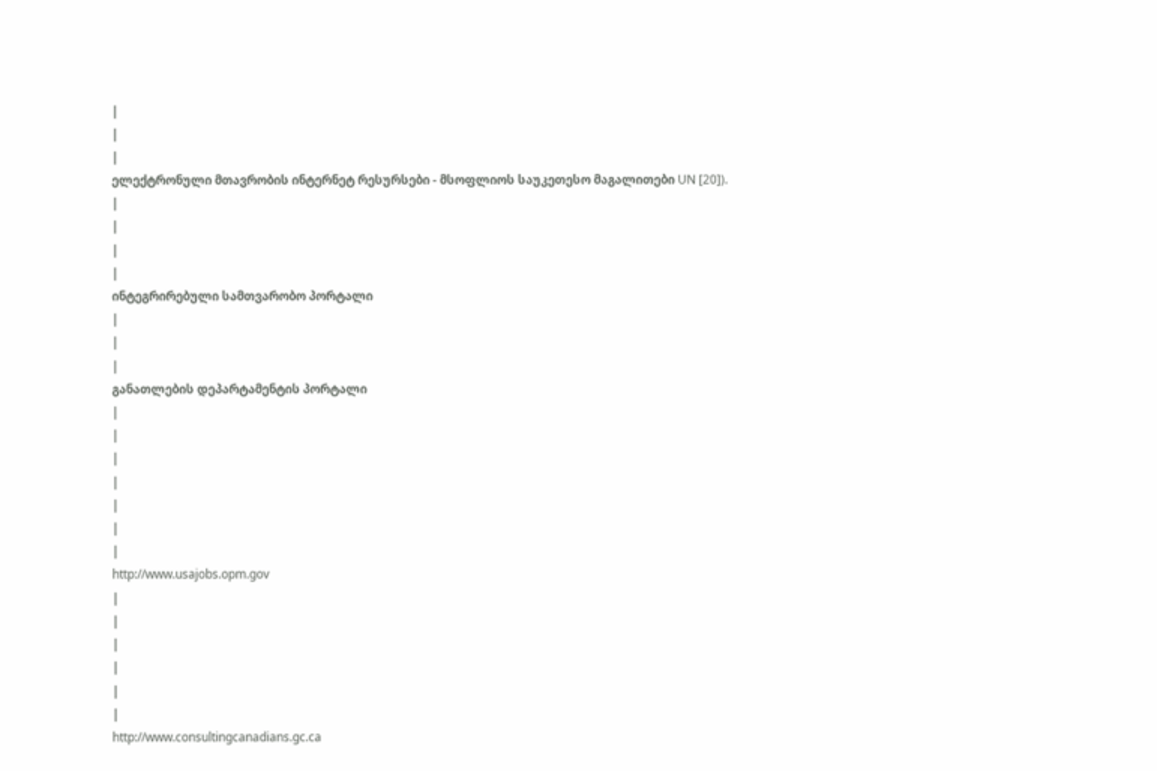|
|
|
ელექტრონული მთავრობის ინტერნეტ რესურსები - მსოფლიოს საუკეთესო მაგალითები UN [20]).
|
|
|
|
ინტეგრირებული სამთვარობო პორტალი
|
|
|
განათლების დეპარტამენტის პორტალი
|
|
|
|
|
|
|
http://www.usajobs.opm.gov
|
|
|
|
|
|
http://www.consultingcanadians.gc.ca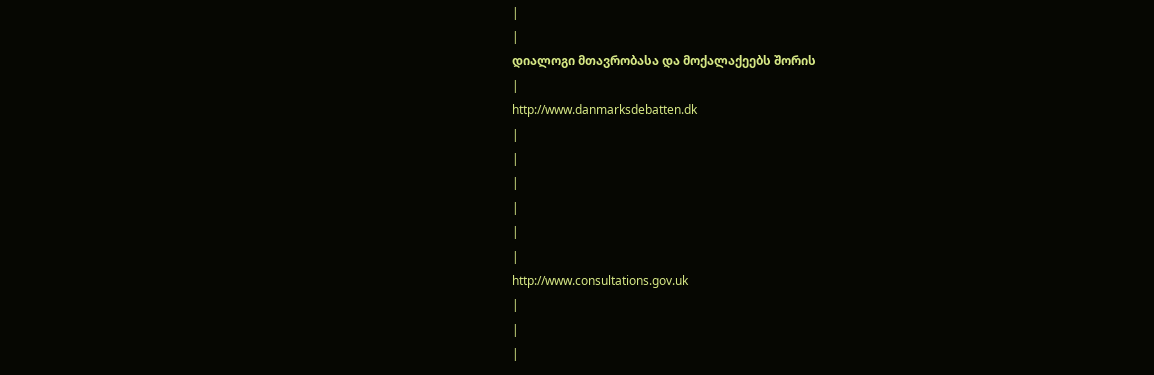|
|
დიალოგი მთავრობასა და მოქალაქეებს შორის
|
http://www.danmarksdebatten.dk
|
|
|
|
|
|
http://www.consultations.gov.uk
|
|
|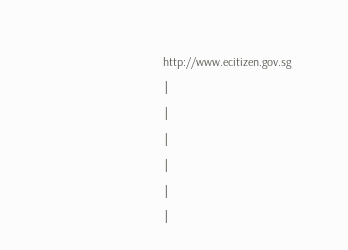http://www.ecitizen.gov.sg
|
|
|
|
|
|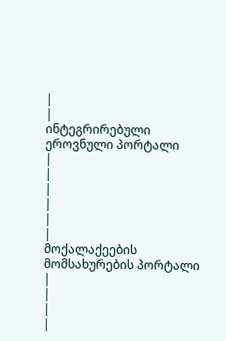|
|
ინტეგრირებული ეროვნული პორტალი
|
|
|
|
|
|
მოქალაქეების მომსახურების პორტალი
|
|
|
|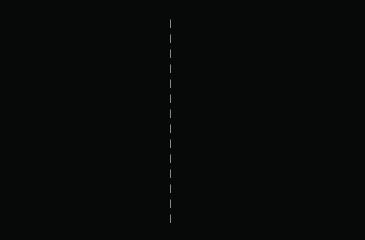|
|
|
|
|
|
|
|
|
|
|
|
|
|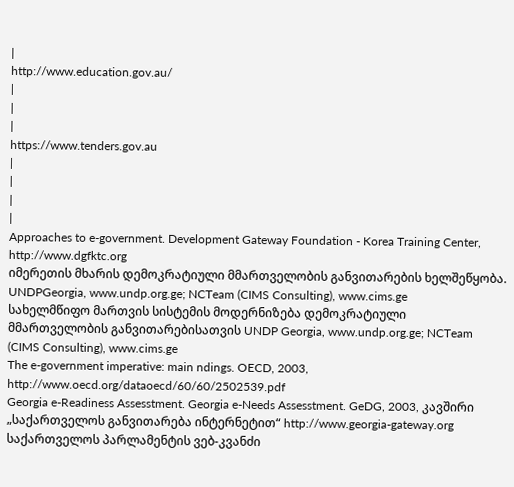|
http://www.education.gov.au/
|
|
|
https://www.tenders.gov.au
|
|
|
|
Approaches to e-government. Development Gateway Foundation - Korea Training Center, http://www.dgfktc.org
იმერეთის მხარის დემოკრატიული მმართველობის განვითარების ხელშეწყობა. UNDPGeorgia, www.undp.org.ge; NCTeam (CIMS Consulting), www.cims.ge
სახელმწიფო მართვის სისტემის მოდერნიზება დემოკრატიული მმართველობის განვითარებისათვის UNDP Georgia, www.undp.org.ge; NCTeam (CIMS Consulting), www.cims.ge
The e-government imperative: main ndings. OECD, 2003, http://www.oecd.org/dataoecd/60/60/2502539.pdf
Georgia e-Readiness Assesstment. Georgia e-Needs Assesstment. GeDG, 2003, კავშირი „საქართველოს განვითარება ინტერნეტით“ http://www.georgia-gateway.org
საქართველოს პარლამენტის ვებ-კვანძი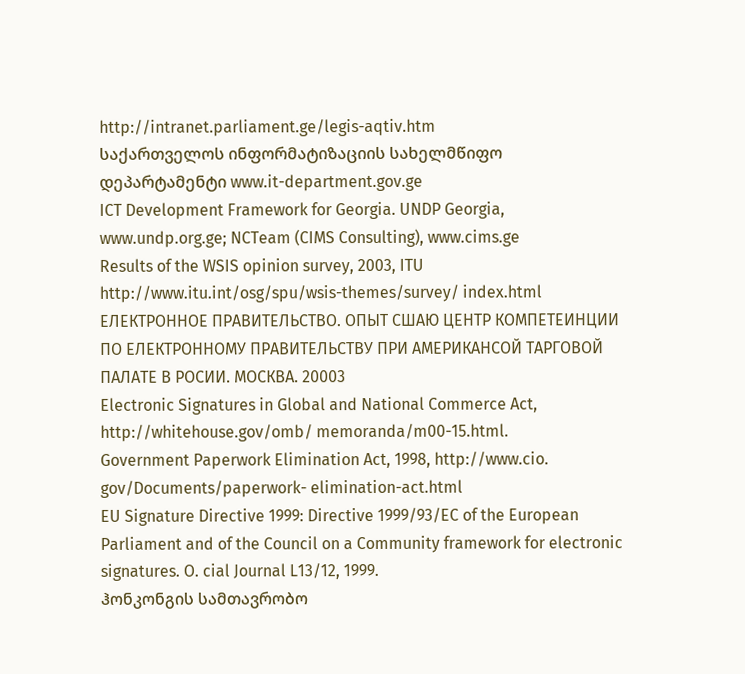http://intranet.parliament.ge/legis-aqtiv.htm
საქართველოს ინფორმატიზაციის სახელმწიფო დეპარტამენტი www.it-department.gov.ge
ICT Development Framework for Georgia. UNDP Georgia, www.undp.org.ge; NCTeam (CIMS Consulting), www.cims.ge
Results of the WSIS opinion survey, 2003, ITU http://www.itu.int/osg/spu/wsis-themes/survey/ index.html
ЕЛЕКТРОННОЕ ПРАВИТЕЛЬСТВО. ОПЫТ СШАЮ ЦЕНТР КОМПЕТЕИНЦИИ ПО ЕЛЕКТРОННОМУ ПРАВИТЕЛЬСТВУ ПРИ АМЕРИКАНСОЙ ТАРГОВОЙ ПАЛАТЕ В РОСИИ. МОСКВА. 20003
Electronic Signatures in Global and National Commerce Act, http://whitehouse.gov/omb/ memoranda/m00-15.html.
Government Paperwork Elimination Act, 1998, http://www.cio. gov/Documents/paperwork- elimination-act.html
EU Signature Directive 1999: Directive 1999/93/EC of the European Parliament and of the Council on a Community framework for electronic signatures. O. cial Journal L13/12, 1999.
ჰონკონგის სამთავრობო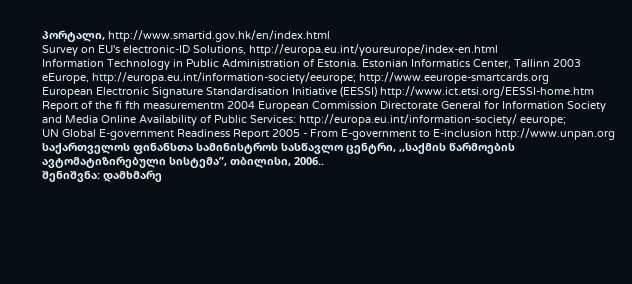პორტალი, http://www.smartid.gov.hk/en/index.html
Survey on EU's electronic-ID Solutions, http://europa.eu.int/youreurope/index-en.html
Information Technology in Public Administration of Estonia. Estonian Informatics Center, Tallinn 2003
eEurope, http://europa.eu.int/information-society/eeurope; http://www.eeurope-smartcards.org
European Electronic Signature Standardisation Initiative (EESSI) http://www.ict.etsi.org/EESSI-home.htm
Report of the fi fth measurementm 2004 European Commission Directorate General for Information Society and Media Online Availability of Public Services: http://europa.eu.int/information-society/ eeurope;
UN Global E-government Readiness Report 2005 - From E-government to E-inclusion http://www.unpan.org
საქართველოს ფინანსთა სამინისტროს სასწავლო ცენტრი, ,,საქმის წარმოების ავტომატიზირებული სისტემა”, თბილისი, 2006..
შენიშვნა: დამხმარე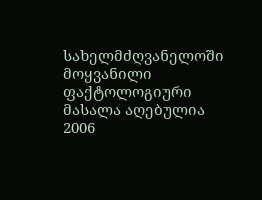სახელმძღვანელოში მოყვანილი ფაქტოლოგიური მასალა აღებულია 2006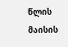წლის მაისის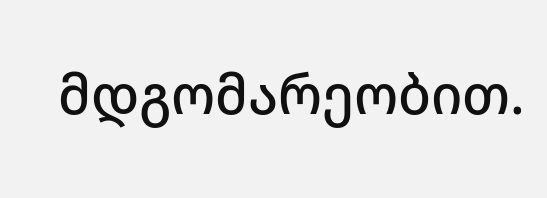მდგომარეობით.